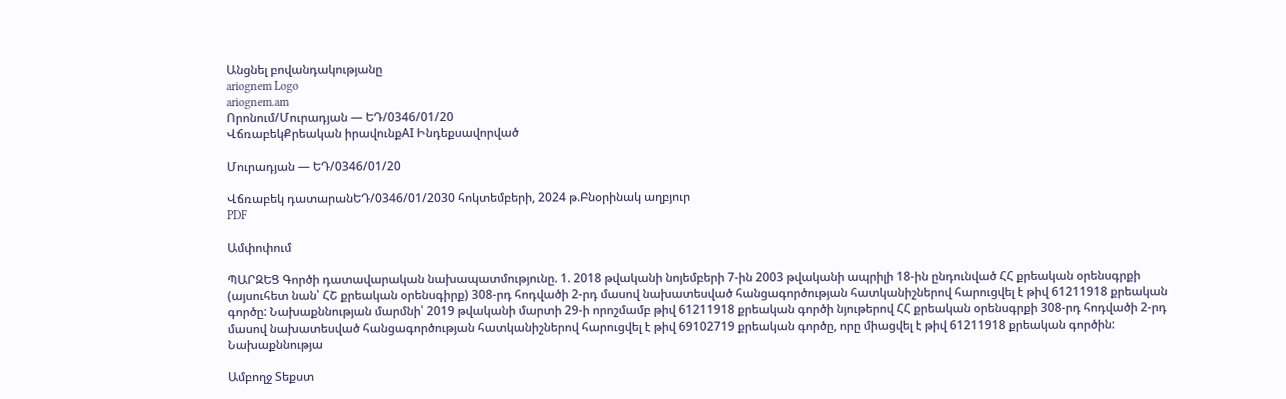Անցնել բովանդակությանը
ariognem Logo
ariognem.am
Որոնում/Մուրադյան — ԵԴ/0346/01/20
ՎճռաբեկՔրեական իրավունքAI Ինդեքսավորված

Մուրադյան — ԵԴ/0346/01/20

Վճռաբեկ դատարանԵԴ/0346/01/2030 հոկտեմբերի, 2024 թ.Բնօրինակ աղբյուր
PDF

Ամփոփում

ՊԱՐԶԵՑ Գործի դատավարական նախապատմությունը. 1. 2018 թվականի նոյեմբերի 7-ին 2003 թվականի ապրիլի 18-ին ընդունված ՀՀ քրեական օրենսգրքի (այսուհետ նան՝ ՀՇ քրեական օրենսգիրք) 308-րդ հոդվածի 2-րդ մասով նախատեսված հանցագործության հատկանիշներով հարուցվել է թիվ 61211918 քրեական գործը: Նախաքննության մարմնի՝ 2019 թվականի մարտի 29-ի որոշմամբ թիվ 61211918 քրեական գործի նյութերով ՀՀ քրեական օրենսգրքի 308-րդ հոդվածի 2-րդ մասով նախատեսված հանցագործության հատկանիշներով հարուցվել է թիվ 69102719 քրեական գործը, որը միացվել է թիվ 61211918 քրեական գործին: Նախաքննությա

Ամբողջ Տեքստ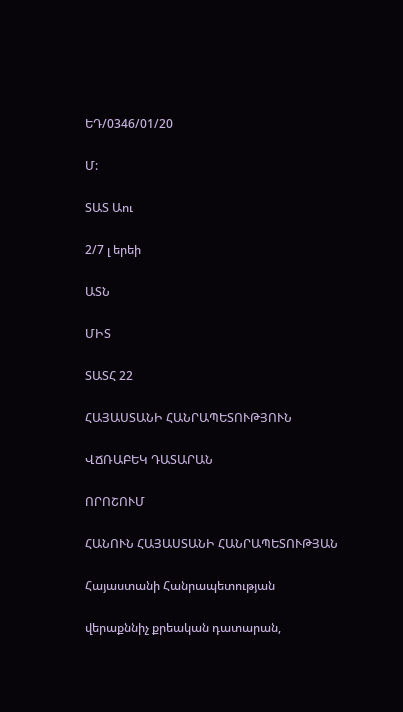ԵԴ/0346/01/20

Մ:

ՏԱՏ Աու

2/7 լ երեի

ԱՏՆ

ՄԻՏ

ՏԱՏՀ 22

ՀԱՅԱՍՏԱՆԻ ՀԱՆՐԱՊԵՏՈՒԹՅՈՒՆ

ՎՃՌԱԲԵԿ ԴԱՏԱՐԱՆ

ՈՐՈՇՈՒՄ

ՀԱՆՈՒՆ ՀԱՅԱՍՏԱՆԻ ՀԱՆՐԱՊԵՏՈՒԹՅԱՆ

Հայաստանի Հանրապետության

վերաքննիչ քրեական դատարան,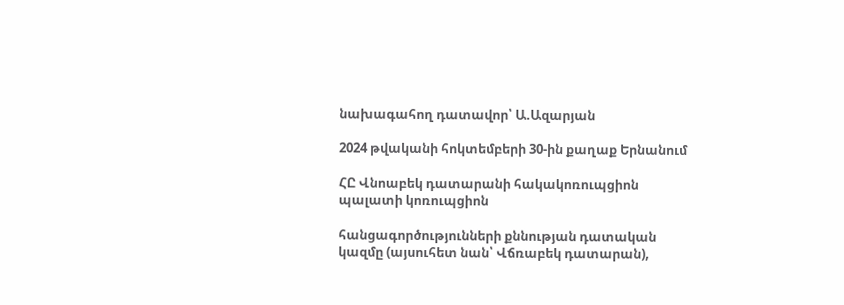նախագահող դատավոր՝ Ա.Ազարյան

2024 թվականի հոկտեմբերի 30-ին քաղաք Երնանում

ՀԸ Վնոաբեկ դատարանի հակակոռուպցիոն պալատի կոռուպցիոն

հանցագործությունների քննության դատական կազմը (այսուհետ նան՝ Վճռաբեկ դատարան),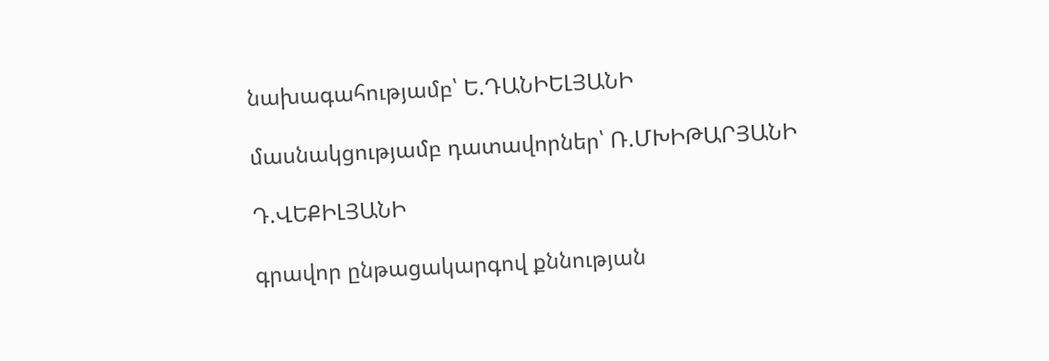նախագահությամբ՝ Ե.ԴԱՆԻԵԼՅԱՆԻ

մասնակցությամբ դատավորներ՝ Ռ.ՄԽԻԹԱՐՅԱՆԻ

Դ.ՎԵՔԻԼՅԱՆԻ

գրավոր ընթացակարգով քննության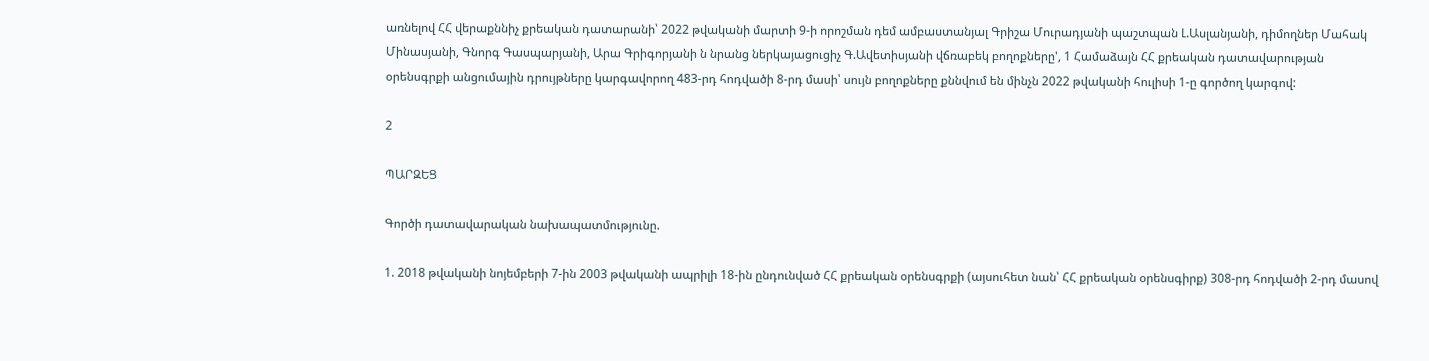առնելով ՀՀ վերաքննիչ քրեական դատարանի՝ 2022 թվականի մարտի 9-ի որոշման դեմ ամբաստանյալ Գրիշա Մուրադյանի պաշտպան Լ.Ասլանյանի, դիմողներ Մահակ Մինասյանի, Գնորգ Գասպարյանի, Արա Գրիգորյանի ն նրանց ներկայացուցիչ Գ.Ավետիսյանի վճռաբեկ բողոքները', 1 Համաձայն ՀՀ քրեական դատավարության օրենսգրքի անցումային դրույթները կարգավորող 483-րդ հոդվածի 8-րդ մասի՝ սույն բողոքները քննվում են մինչն 2022 թվականի հուլիսի 1-ը գործող կարգով:

2

ՊԱՐԶԵՑ

Գործի դատավարական նախապատմությունը.

1. 2018 թվականի նոյեմբերի 7-ին 2003 թվականի ապրիլի 18-ին ընդունված ՀՀ քրեական օրենսգրքի (այսուհետ նան՝ ՀՀ քրեական օրենսգիրք) 308-րդ հոդվածի 2-րդ մասով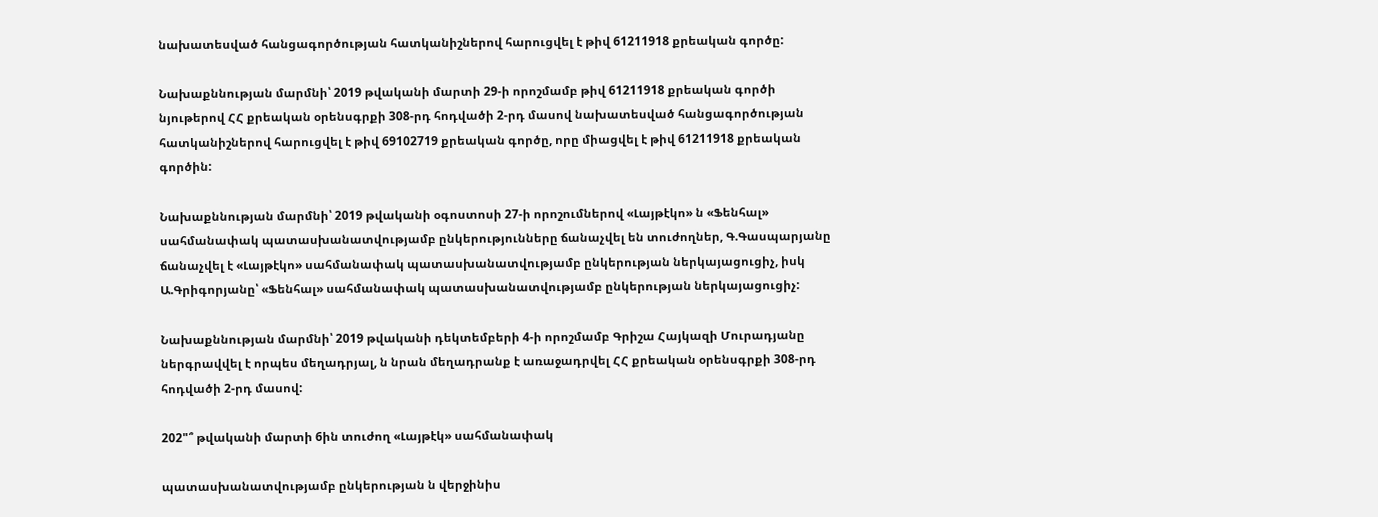նախատեսված հանցագործության հատկանիշներով հարուցվել է թիվ 61211918 քրեական գործը:

Նախաքննության մարմնի՝ 2019 թվականի մարտի 29-ի որոշմամբ թիվ 61211918 քրեական գործի նյութերով ՀՀ քրեական օրենսգրքի 308-րդ հոդվածի 2-րդ մասով նախատեսված հանցագործության հատկանիշներով հարուցվել է թիվ 69102719 քրեական գործը, որը միացվել է թիվ 61211918 քրեական գործին:

Նախաքննության մարմնի՝ 2019 թվականի օգոստոսի 27-ի որոշումներով «Լայթէկո» ն «Ֆենհալ» սահմանափակ պատասխանատվությամբ ընկերությունները ճանաչվել են տուժողներ, Գ.Գասպարյանը ճանաչվել է «Լայթէկո» սահմանափակ պատասխանատվությամբ ընկերության ներկայացուցիչ, իսկ Ա.Գրիգորյանը՝ «Ֆենհալ» սահմանափակ պատասխանատվությամբ ընկերության ներկայացուցիչ:

Նախաքննության մարմնի՝ 2019 թվականի դեկտեմբերի 4-ի որոշմամբ Գրիշա Հայկազի Մուրադյանը ներգրավվել է որպես մեղադրյալ, ն նրան մեղադրանք է առաջադրվել ՀՀ քրեական օրենսգրքի 308-րդ հոդվածի 2-րդ մասով:

202"՞ թվականի մարտի 6ին տուժող «Լայթէկ» սահմանափակ

պատասխանատվությամբ ընկերության ն վերջինիս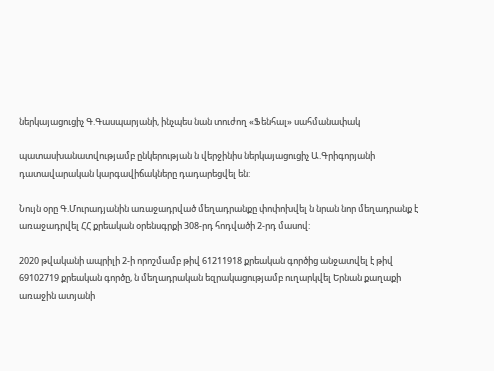ներկայացուցիչ Գ.Գասպարյանի, ինչպես նան տուժող «Ֆենհալ» սահմանափակ

պատասխանատվությամբ ընկերության ն վերջինիս ներկայացուցիչ Ա.Գրիգորյանի դատավարական կարգավիճակները դադարեցվել են:

Նույն օրը Գ.Մուրադյանին առաջադրված մեղադրանքը փոփոխվել ն նրան նոր մեղադրանք է առաջադրվել ՀՀ քրեական օրենսգրքի 308-րդ հոդվածի 2-րդ մասով:

2020 թվականի ապրիլի 2-ի որոշմամբ թիվ 61211918 քրեական գործից անջատվել է թիվ 69102719 քրեական գործը, ն մեղադրական եզրակացությամբ ուղարկվել Երնան քաղաքի առաջին ատյանի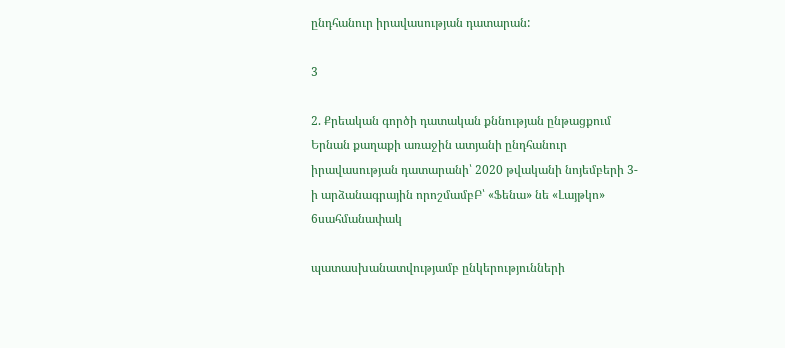ընդհանուր իրավասության դատարան:

3

2. Քրեական գործի դատական քննության ընթացքում Երնան քաղաքի առաջին ատյանի ընդհանուր իրավասության դատարանի՝ 2020 թվականի նոյեմբերի 3-ի արձանագրային որոշմամբԲ՝ «Ֆենա» նե «Լայթկո» 6սահմանափակ

պատասխանատվությամբ ընկերությունների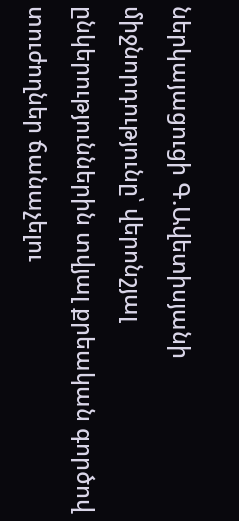ներկայացուցի Գ.Ավետիսյանի միջնորդությունը՝ վերոնշյալ ընկերություններին տվյալ քրեական գործով տուժողներ ճանաչելու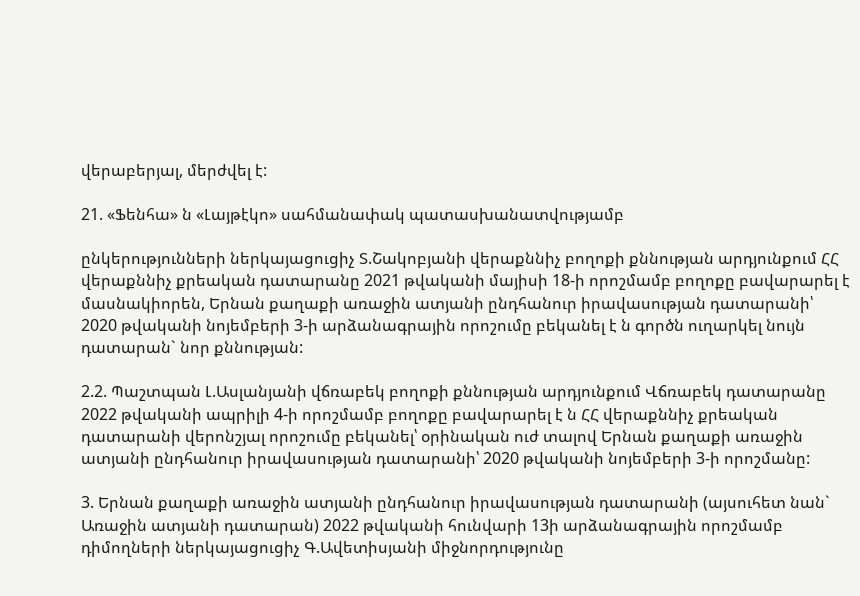վերաբերյալ, մերժվել է:

21. «Ֆենհա» ն «Լայթէկո» սահմանափակ պատասխանատվությամբ

ընկերությունների ներկայացուցիչ Տ.Շակոբյանի վերաքննիչ բողոքի քննության արդյունքում ՀՀ վերաքննիչ քրեական դատարանը 2021 թվականի մայիսի 18-ի որոշմամբ բողոքը բավարարել է մասնակիորեն, Երնան քաղաքի առաջին ատյանի ընդհանուր իրավասության դատարանի՝ 2020 թվականի նոյեմբերի 3-ի արձանագրային որոշումը բեկանել է ն գործն ուղարկել նույն դատարան` նոր քննության:

2.2. Պաշտպան Լ.Ասլանյանի վճռաբեկ բողոքի քննության արդյունքում Վճռաբեկ դատարանը 2022 թվականի ապրիլի 4-ի որոշմամբ բողոքը բավարարել է ն ՀՀ վերաքննիչ քրեական դատարանի վերոնշյալ որոշումը բեկանել՝ օրինական ուժ տալով Երնան քաղաքի առաջին ատյանի ընդհանուր իրավասության դատարանի՝ 2020 թվականի նոյեմբերի 3-ի որոշմանը:

3. Երնան քաղաքի առաջին ատյանի ընդհանուր իրավասության դատարանի (այսուհետ նան` Առաջին ատյանի դատարան) 2022 թվականի հունվարի 13ի արձանագրային որոշմամբ դիմողների ներկայացուցիչ Գ.Ավետիսյանի միջնորդությունը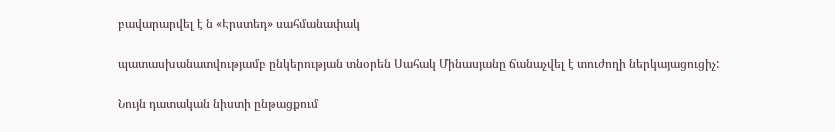բավարարվել է ն «Էրստեդ» սահմանափակ

պատասխանատվությամբ ընկերության տնօրեն Սահակ Մինասյանը ճանաչվել է տուժողի ներկայացուցիչ:

Նույն դատական նիստի ընթացքում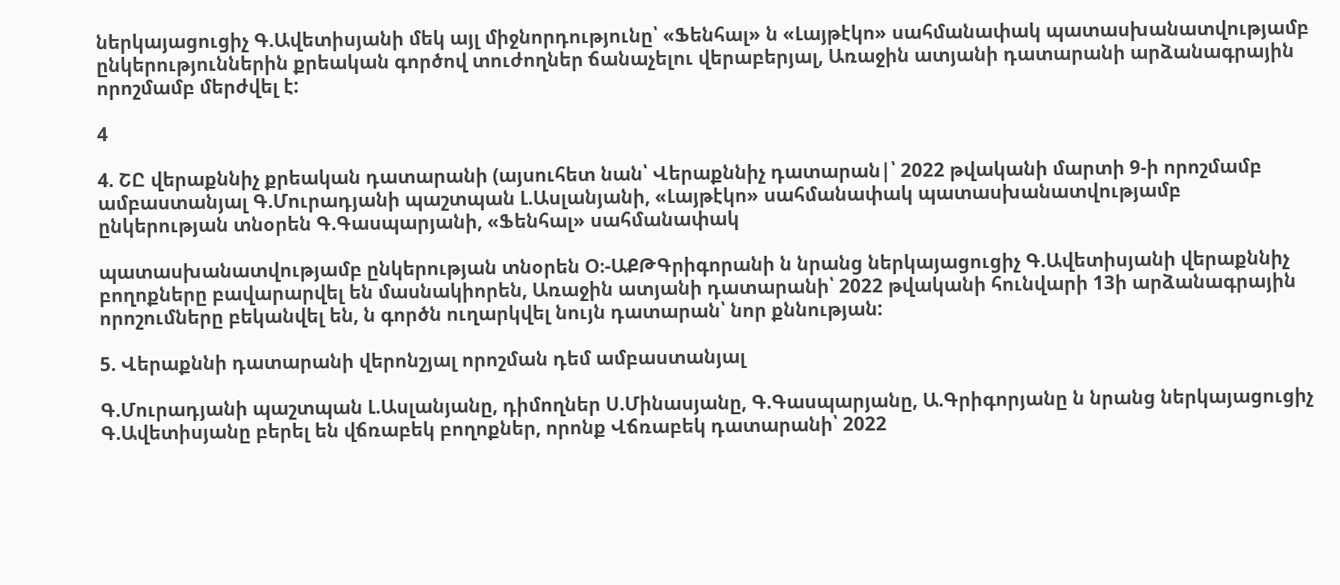ներկայացուցիչ Գ.Ավետիսյանի մեկ այլ միջնորդությունը՝ «Ֆենհալ» ն «Լայթէկո» սահմանափակ պատասխանատվությամբ ընկերություններին քրեական գործով տուժողներ ճանաչելու վերաբերյալ, Առաջին ատյանի դատարանի արձանագրային որոշմամբ մերժվել է:

4

4. ՇԸ վերաքննիչ քրեական դատարանի (այսուհետ նան՝ Վերաքննիչ դատարան|՝ 2022 թվականի մարտի 9-ի որոշմամբ ամբաստանյալ Գ.Մուրադյանի պաշտպան Լ.Ասլանյանի, «Լայթէկո» սահմանափակ պատասխանատվությամբ ընկերության տնօրեն Գ.Գասպարյանի, «Ֆենհալ» սահմանափակ

պատասխանատվությամբ ընկերության տնօրեն Օ։-ԱՔԹԳրիգորանի ն նրանց ներկայացուցիչ Գ.Ավետիսյանի վերաքննիչ բողոքները բավարարվել են մասնակիորեն, Առաջին ատյանի դատարանի՝ 2022 թվականի հունվարի 13ի արձանագրային որոշումները բեկանվել են, ն գործն ուղարկվել նույն դատարան՝ նոր քննության:

5. Վերաքննի դատարանի վերոնշյալ որոշման դեմ ամբաստանյալ

Գ.Մուրադյանի պաշտպան Լ.Ասլանյանը, դիմողներ Ս.Մինասյանը, Գ.Գասպարյանը, Ա.Գրիգորյանը ն նրանց ներկայացուցիչ Գ.Ավետիսյանը բերել են վճռաբեկ բողոքներ, որոնք Վճռաբեկ դատարանի՝ 2022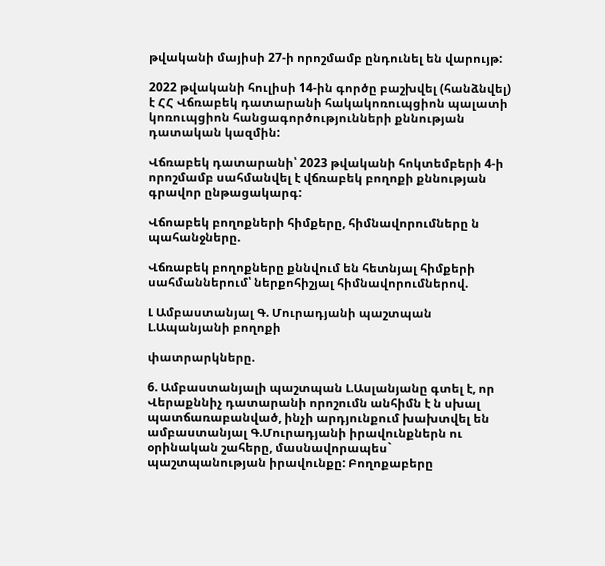թվականի մայիսի 27-ի որոշմամբ ընդունել են վարույթ:

2022 թվականի հուլիսի 14-ին գործը բաշխվել (հանձնվել) է ՀՀ Վճռաբեկ դատարանի հակակոռուպցիոն պալատի կոռուպցիոն հանցագործությունների քննության դատական կազմին:

Վճռաբեկ դատարանի՝ 2023 թվականի հոկտեմբերի 4-ի որոշմամբ սահմանվել է վճռաբեկ բողոքի քննության գրավոր ընթացակարգ:

Վճոաբեկ բողոքների հիմքերը, հիմնավորումները ն պահանջները.

Վճռաբեկ բողոքները քննվում են հետնյալ հիմքերի սահմաններում՝ ներքոհիշյալ հիմնավորումներով.

Լ Ամբաստանյալ Գ. Մուրադյանի պաշտպան Լ.Ապանյանի բողոքի

փատրարկները.

6. Ամբաստանյալի պաշտպան Լ.Ասլանյանը գտել է, որ Վերաքննիչ դատարանի որոշումն անհիմն է ն սխալ պատճառաբանված, ինչի արդյունքում խախտվել են ամբաստանյալ Գ.Մուրադյանի իրավունքներն ու օրինական շահերը, մասնավորապես` պաշտպանության իրավունքը: Բողոքաբերը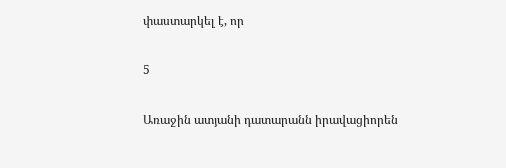փաստարկել է, որ

5

Առաջին ատյանի դատարանն իրավացիորեն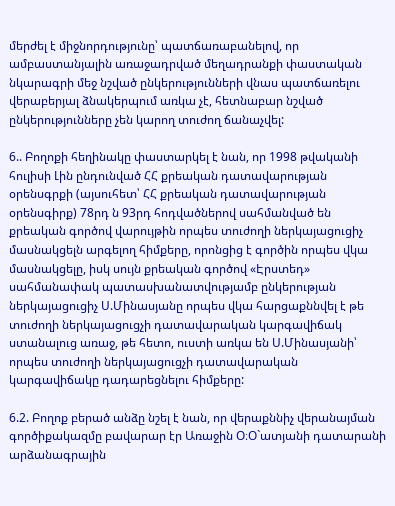մերժել է միջնորդությունը՝ պատճառաբանելով, որ ամբաստանյալին առաջադրված մեղադրանքի փաստական նկարագրի մեջ նշված ընկերությունների վնաս պատճառելու վերաբերյալ ձնակերպում առկա չէ, հետնաբար նշված ընկերությունները չեն կարող տուժող ճանաչվել:

6.. Բողոքի հեղինակը փաստարկել է նան, որ 1998 թվականի հուլիսի Լին ընդունված ՀՀ քրեական դատավարության օրենսգրքի (այսուհետ՝ ՀՀ քրեական դատավարության օրենսգիրք) 78րդ ն 93րդ հոդվածներով սահմանված են քրեական գործով վարույթին որպես տուժողի ներկայացուցիչ մասնակցելն արգելող հիմքերը, որոնցից է գործին որպես վկա մասնակցելը, իսկ սույն քրեական գործով «Էրստեդ» սահմանափակ պատասխանատվությամբ ընկերության ներկայացուցիչ Ս.Մինասյանը որպես վկա հարցաքննվել է թե տուժողի ներկայացուցչի դատավարական կարգավիճակ ստանալուց առաջ, թե հետո, ուստի առկա են Ս.Մինասյանի՝ որպես տուժողի ներկայացուցչի դատավարական կարգավիճակը դադարեցնելու հիմքերը:

6.2. Բողոք բերած անձը նշել է նան, որ վերաքննիչ վերանայման գործիքակազմը բավարար էր Առաջին Օ։Օ`ատյանի դատարանի արձանագրային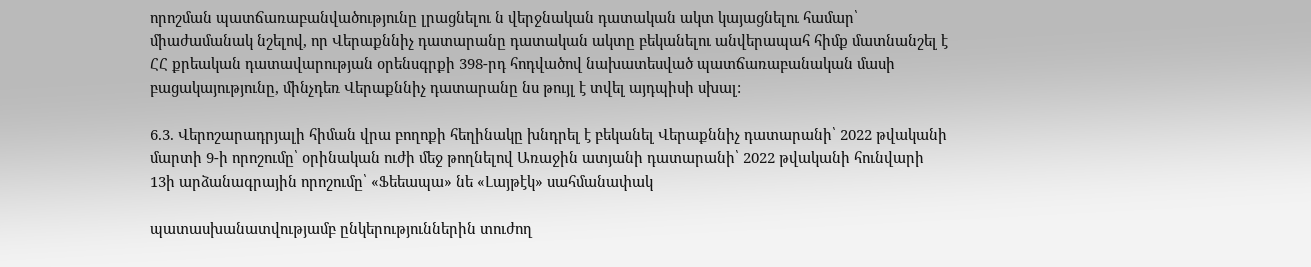որոշման պատճառաբանվածությունը լրացնելու ն վերջնական դատական ակտ կայացնելու համար՝ միաժամանակ նշելով, որ Վերաքննիչ դատարանը դատական ակտը բեկանելու անվերապահ հիմք մատնանշել է ՀՀ քրեական դատավարության օրենսգրքի 398-րդ հոդվածով նախատեսված պատճառաբանական մասի բացակայությունը, մինչդեռ Վերաքննիչ դատարանը նս թույլ է տվել այդպիսի սխալ:

6.3. Վերոշարադրյալի հիման վրա բողոքի հեղինակը խնդրել է բեկանել Վերաքննիչ դատարանի՝ 2022 թվականի մարտի 9-ի որոշումը՝ օրինական ուժի մեջ թողնելով Առաջին ատյանի դատարանի՝ 2022 թվականի հունվարի 13ի արձանագրային որոշումը՝ «Ֆեեապա» նե «Լայթէկ» սահմանափակ

պատասխանատվությամբ ընկերություններին տուժող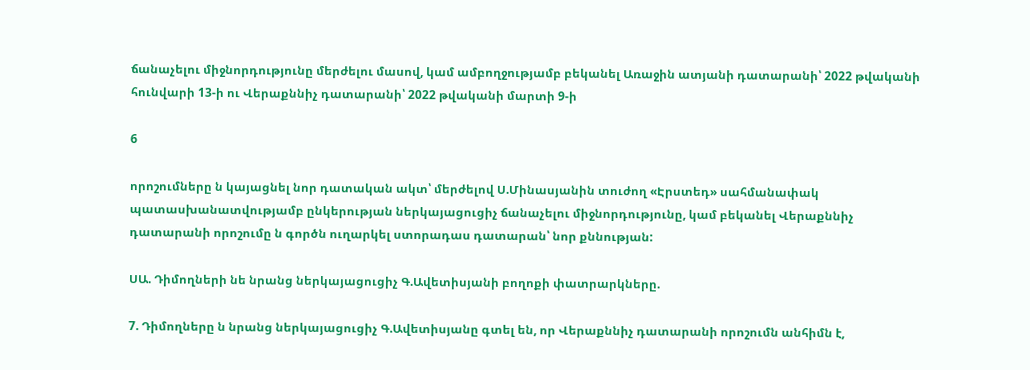ճանաչելու միջնորդությունը մերժելու մասով, կամ ամբողջությամբ բեկանել Առաջին ատյանի դատարանի՝ 2022 թվականի հունվարի 13-ի ու Վերաքննիչ դատարանի՝ 2022 թվականի մարտի 9-ի

6

որոշումները ն կայացնել նոր դատական ակտ՝ մերժելով Ս.Մինասյանին տուժող «Էրստեդ» սահմանափակ պատասխանատվությամբ ընկերության ներկայացուցիչ ճանաչելու միջնորդությունը, կամ բեկանել Վերաքննիչ դատարանի որոշումը ն գործն ուղարկել ստորադաս դատարան՝ նոր քննության:

ՍԱ. Դիմողների նե նրանց ներկայացուցիչ Գ.Ավետիսյանի բողոքի փատրարկները.

7. Դիմողները ն նրանց ներկայացուցիչ Գ.Ավետիսյանը գտել են, որ Վերաքննիչ դատարանի որոշումն անհիմն է,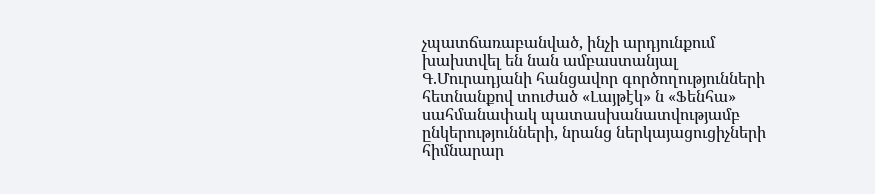չպատճառաբանված, ինչի արդյունքում խախտվել են նան ամբաստանյալ Գ.Մուրադյանի հանցավոր գործողությունների հետնանքով տուժած «Լայթէկ» ն «Ֆենհա» սահմանափակ պատասխանատվությամբ ընկերությունների, նրանց ներկայացուցիչների հիմնարար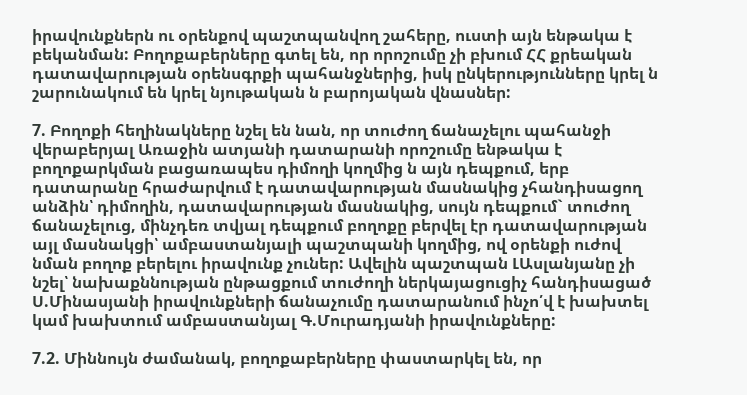իրավունքներն ու օրենքով պաշտպանվող շահերը, ուստի այն ենթակա է բեկանման: Բողոքաբերները գտել են, որ որոշումը չի բխում ՀՀ քրեական դատավարության օրենսգրքի պահանջներից, իսկ ընկերությունները կրել ն շարունակում են կրել նյութական ն բարոյական վնասներ:

7. Բողոքի հեղինակները նշել են նան, որ տուժող ճանաչելու պահանջի վերաբերյալ Առաջին ատյանի դատարանի որոշումը ենթակա է բողոքարկման բացառապես դիմողի կողմից ն այն դեպքում, երբ դատարանը հրաժարվում է դատավարության մասնակից չհանդիսացող անձին՝ դիմողին, դատավարության մասնակից, սույն դեպքում` տուժող ճանաչելուց, մինչդեռ տվյալ դեպքում բողոքը բերվել էր դատավարության այլ մասնակցի՝ ամբաստանյալի պաշտպանի կողմից, ով օրենքի ուժով նման բողոք բերելու իրավունք չուներ: Ավելին պաշտպան ԼԱսլանյանը չի նշել՝ նախաքննության ընթացքում տուժողի ներկայացուցիչ հանդիսացած Ս.Մինասյանի իրավունքների ճանաչումը դատարանում ինչո՛վ է խախտել կամ խախտում ամբաստանյալ Գ.Մուրադյանի իրավունքները:

7.2. Միննույն ժամանակ, բողոքաբերները փաստարկել են, որ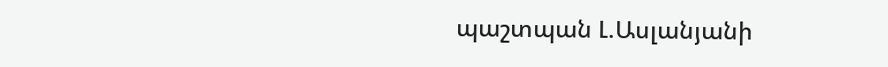պաշտպան Լ.Ասլանյանի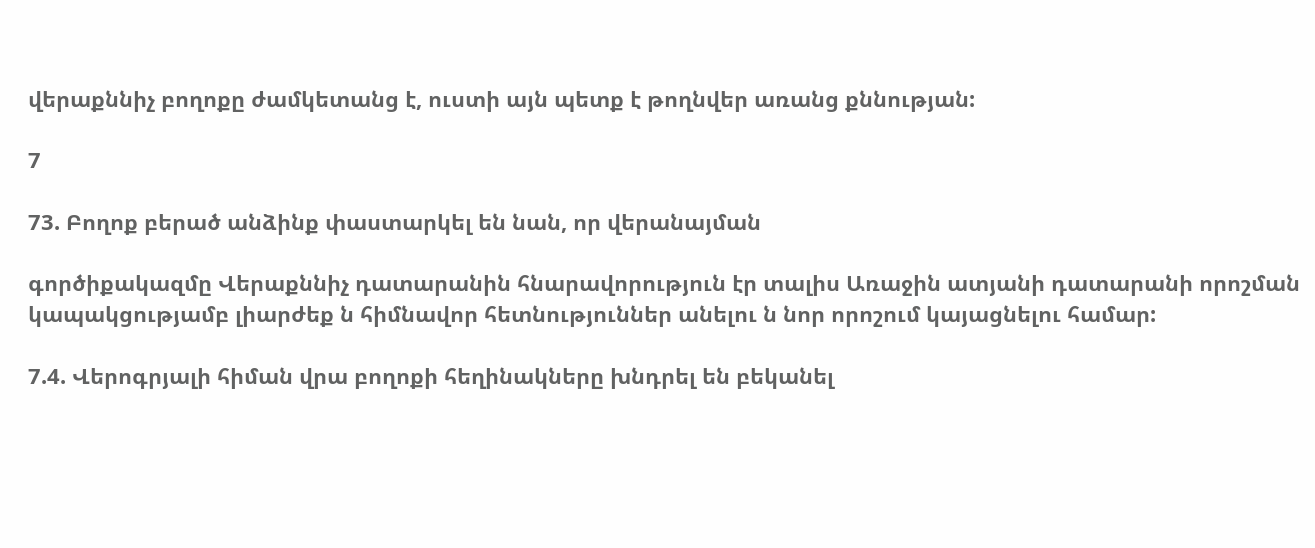վերաքննիչ բողոքը ժամկետանց է, ուստի այն պետք է թողնվեր առանց քննության:

7

73. Բողոք բերած անձինք փաստարկել են նան, որ վերանայման

գործիքակազմը Վերաքննիչ դատարանին հնարավորություն էր տալիս Առաջին ատյանի դատարանի որոշման կապակցությամբ լիարժեք ն հիմնավոր հետնություններ անելու ն նոր որոշում կայացնելու համար:

7.4. Վերոգրյալի հիման վրա բողոքի հեղինակները խնդրել են բեկանել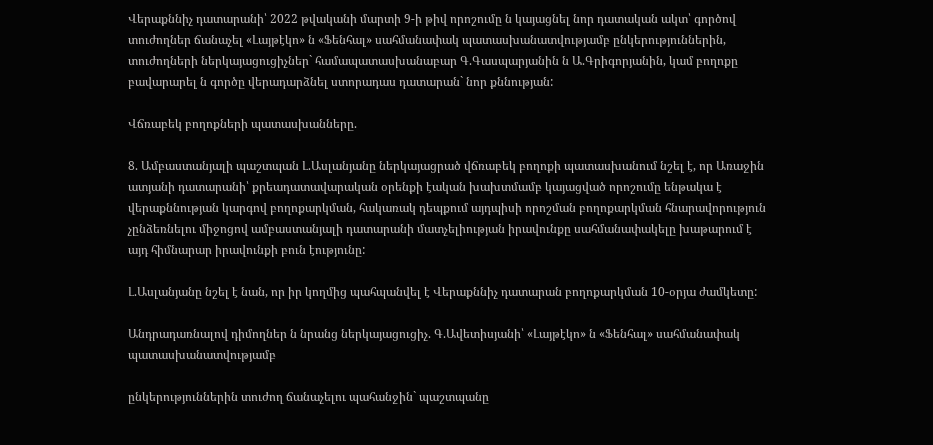Վերաքննիչ դատարանի՝ 2022 թվականի մարտի 9-ի թիվ որոշումը ն կայացնել նոր դատական ակտ՝ գործով տուժողներ ճանաչել «Լայթէկո» ն «Ֆենհալ» սահմանափակ պատասխանատվությամբ ընկերություններին, տուժողների ներկայացուցիչներ` համապատասխանաբար Գ.Գասպարյանին ն Ա.Գրիգորյանին, կամ բողոքը բավարարել ն գործը վերադարձնել ստորադաս դատարան` նոր քննության:

Վճռաբեկ բողոքների պատասխանները.

8. Ամբաստանյալի պաշտպան Լ.Ասլանյանը ներկայացրած վճռաբեկ բողոքի պատասխանում նշել է, որ Առաջին ատյանի դատարանի՝ քրեադատավարական օրենքի էական խախտմամբ կայացված որոշումը ենթակա է վերաքննության կարգով բողոքարկման, հակառակ դեպքում այդպիսի որոշման բողոքարկման հնարավորություն չընձեռնելու միջոցով ամբաստանյալի դատարանի մատչելիության իրավունքը սահմանափակելը խաթարում է այդ հիմնարար իրավունքի բուն էությունը:

Լ.Ասլանյանը նշել է նան, որ իր կողմից պահպանվել է Վերաքննիչ դատարան բողոքարկման 10-օրյա ժամկետը:

Անդրադառնալով դիմողներ ն նրանց ներկայացուցիչ. Գ.Ավետիսյանի՝ «Լայթէկո» ն «Ֆենհալ» սահմանափակ պատասխանատվությամբ

ընկերություններին տուժող ճանաչելու պահանջին` պաշտպանը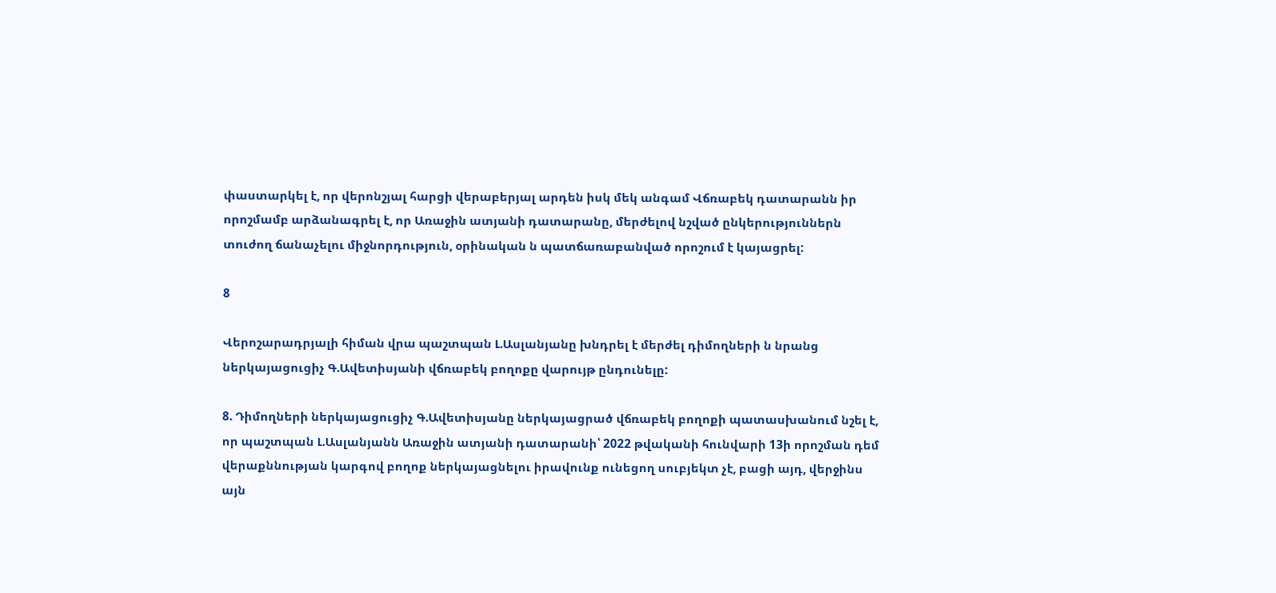փաստարկել է, որ վերոնշյալ հարցի վերաբերյալ արդեն իսկ մեկ անգամ Վճռաբեկ դատարանն իր որոշմամբ արձանագրել է, որ Առաջին ատյանի դատարանը, մերժելով նշված ընկերություններն տուժող ճանաչելու միջնորդություն, օրինական ն պատճառաբանված որոշում է կայացրել:

8

Վերոշարադրյալի հիման վրա պաշտպան Լ.Ասլանյանը խնդրել է մերժել դիմողների ն նրանց ներկայացուցիչ Գ.Ավետիսյանի վճռաբեկ բողոքը վարույթ ընդունելը:

8. Դիմողների ներկայացուցիչ Գ.Ավետիսյանը ներկայացրած վճռաբեկ բողոքի պատասխանում նշել է, որ պաշտպան Լ.Ասլանյանն Առաջին ատյանի դատարանի՝ 2022 թվականի հունվարի 13ի որոշման դեմ վերաքննության կարգով բողոք ներկայացնելու իրավունք ունեցող սուբյեկտ չէ, բացի այդ, վերջինս այն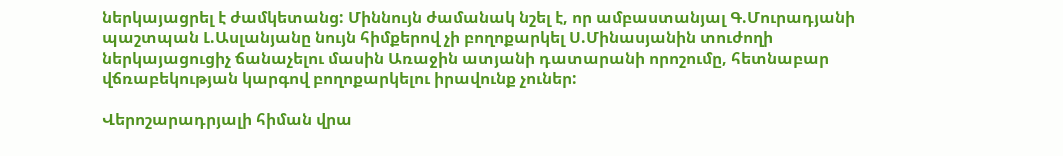ներկայացրել է ժամկետանց: Միննույն ժամանակ նշել է, որ ամբաստանյալ Գ.Մուրադյանի պաշտպան Լ.Ասլանյանը նույն հիմքերով չի բողոքարկել Ս.Մինասյանին տուժողի ներկայացուցիչ ճանաչելու մասին Առաջին ատյանի դատարանի որոշումը, հետնաբար վճռաբեկության կարգով բողոքարկելու իրավունք չուներ:

Վերոշարադրյալի հիման վրա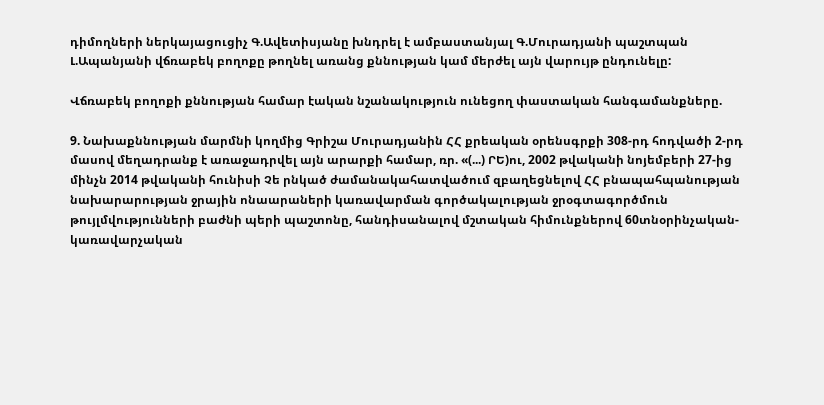դիմողների ներկայացուցիչ Գ.Ավետիսյանը խնդրել է ամբաստանյալ Գ.Մուրադյանի պաշտպան Լ.Ապանյանի վճռաբեկ բողոքը թողնել առանց քննության կամ մերժել այն վարույթ ընդունելը:

Վճռաբեկ բողոքի քննության համար էական նշանակություն ունեցող փաստական հանգամանքները.

9. Նախաքննության մարմնի կողմից Գրիշա Մուրադյանին ՀՀ քրեական օրենսգրքի 308-րդ հոդվածի 2-րդ մասով մեղադրանք է առաջադրվել այն արարքի համար, ռր. «(...) ՐԵ)ու, 2002 թվականի նոյեմբերի 27-ից մինչն 2014 թվականի հունիսի Չե րնկած ժամանակահատվածում զբաղեցնելով ՀՀ բնապահպանության նախարարության ջրային ոնաարաների կառավարման գործակալության ջրօգտագործմուն թույլմվությունների բաժնի պերի պաշտոնը, հանդիսանալով մշտական հիմունքներով 60տնօրինչական-կառավարչական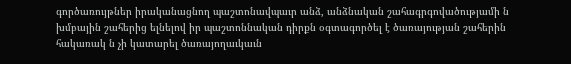գործառույթներ իրականացնող պաշտոնավպաւր անձ, անձնական շահագրգովածությամի ն խմբային շահերից ելնելով իր պաշտոննական դիրքն օգտագործել է ծառայության շահերին հակառակ ն չի կատարել ծառայողաւկաւն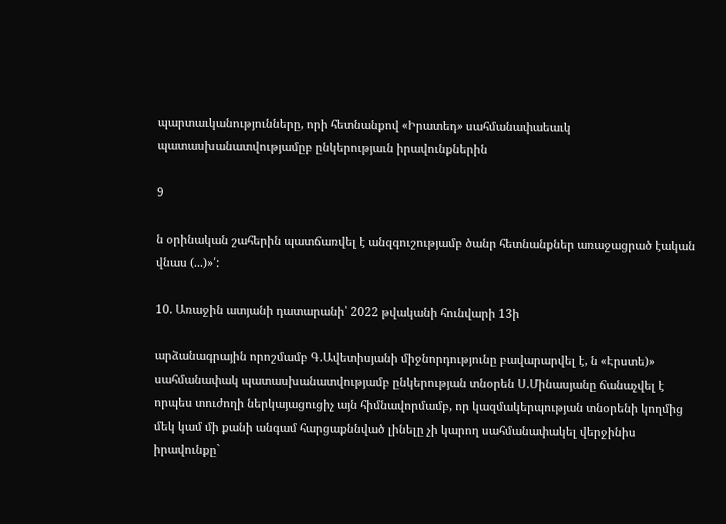պարտաւկանությունները, որի հետնանքով «Իրատեդ» սահմանափաեաւկ պատասխանատվությամըբ ընկերությաւն իրավունքներին

9

ն օրինական շահերին պատճառվել է անզգուշությամբ ծանր հետնանքներ առաջացրած էական վնաս (...)»՛:

10. Առաջին ատյանի դատարանի՝ 2022 թվականի հունվարի 13ի

արձանագրային որոշմամբ Գ.Ավետիսյանի միջնորդությունը բավարարվել է, ն «Էրստե)» սահմանափակ պատասխանատվությամբ ընկերության տնօրեն Ս.Մինասյանը ճանաչվել է որպես տուժողի ներկայացուցիչ այն հիմնավորմամբ, որ կազմակերպության տնօրենի կողմից մեկ կամ մի քանի անգամ հարցաքննված լինելը չի կարող սահմանափակել վերջինիս իրավունքը`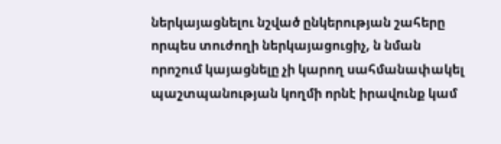ներկայացնելու նշված ընկերության շահերը որպես տուժողի ներկայացուցիչ, ն նման որոշում կայացնելը չի կարող սահմանափակել պաշտպանության կողմի որնէ իրավունք կամ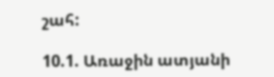շահ:

10.1. Առաջին ատյանի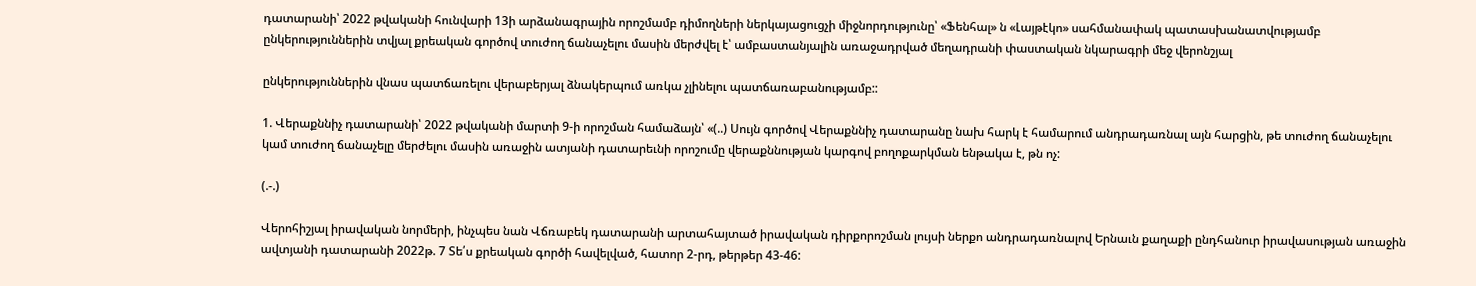դատարանի՝ 2022 թվականի հունվարի 13ի արձանագրային որոշմամբ դիմողների ներկայացուցչի միջնորդությունը՝ «Ֆենհալ» ն «Լայթէկո» սահմանափակ պատասխանատվությամբ ընկերություններին տվյալ քրեական գործով տուժող ճանաչելու մասին մերժվել է՝ ամբաստանյալին առաջադրված մեղադրանի փաստական նկարագրի մեջ վերոնշյալ

ընկերություններին վնաս պատճառելու վերաբերյալ ձնակերպում առկա չլինելու պատճառաբանությամբ::

1. Վերաքննիչ դատարանի՝ 2022 թվականի մարտի 9-ի որոշման համաձայն՝ «(..) Սույն գործով Վերաքննիչ դատարանը նախ հարկ է համարում անդրադառնալ այն հարցին, թե տուժող ճանաչելու կամ տուժող ճանաչելը մերժելու մասին առաջին ատյանի դատարեւնի որոշումը վերաքննության կարգով բողոքարկման ենթակա է, թն ոչ:

(.-.)

Վերոհիշյալ իրավական նորմերի, ինչպես նան Վճռաբեկ դատարանի արտահայտած իրավական դիրքորոշման լույսի ներքո անդրադառնալով Երնաւն քաղաքի ընդհանուր իրավասության առաջին ավտյանի դատարանի 2022թ. 7 Տե՛ս քրեական գործի հավելված, հատոր 2-րդ, թերթեր 43-46: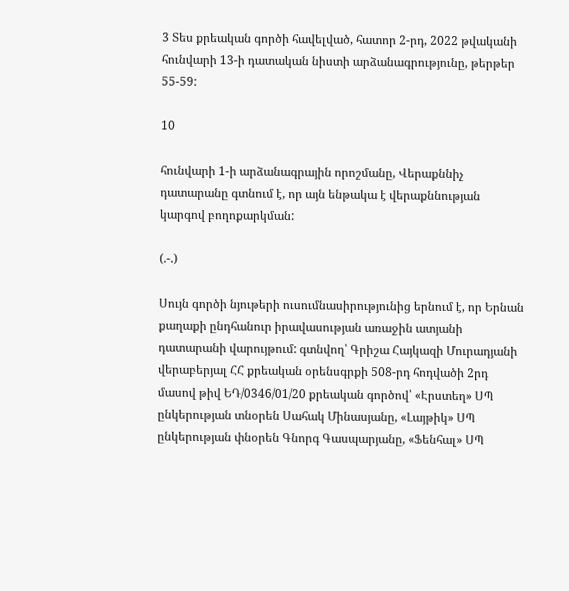3 Տես քրեական գործի հավելված, հատոր 2-րդ, 2022 թվականի հունվարի 13-ի դատական նիստի արձանագրությունը, թերթեր 55-59:

10

հունվարի 1-ի արձանագրային որոշմանը, Վերաքննիչ դատարանը գտնում է, որ այն ենթակա է վերաքննության կարգով բողոքարկման:

(.-.)

Սույն գործի նյութերի ուսումնասիրությունից երնում է, որ Երնան քաղաքի ընդհանուր իրավասության առաջին ատյանի դատարանի վարույթում: գտնվող՝ Գրիշա Հայկազի Մուրադյանի վերաբերյալ ՀՀ քրեական օրենսգրքի 508-րդ հոդվածի 2րդ մասով թիվ ԵԴ/0346/01/20 քրեական գործով՝ «Էրստեղ» ՍՊ ընկերության տնօրեն Սահակ Մինասյանը, «Լայթիկ» ՍՊ ընկերության փնօրեն Գնորգ Գասպարյանը, «Ֆենհալ» ՍՊ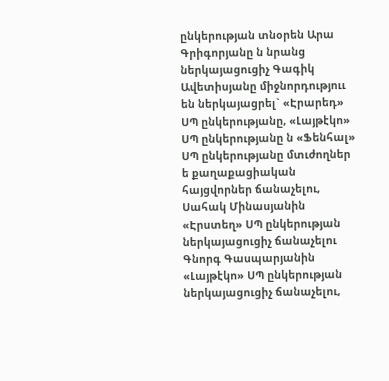ընկերության տնօրեն Արա Գրիգորյանը ն նրանց ներկայացուցիչ Գագիկ Ավետիսյանը միջնորդություւ են ներկայացրել` «Էրարեդ» ՍՊ ընկերությանը, «Լայթէկո» ՍՊ ընկերությանը ն «Ֆենհալ» ՍՊ ընկերությանը մտւժողներ ե քաղաքացիական հայցվորներ ճանաչելու, Սահակ Մինասյանին «Էրստեղ» ՍՊ ընկերության ներկայացուցիչ ճանաչելու Գնորգ Գասպարյանին «Լայթէկո» ՍՊ ընկերության ներկայացուցիչ ճանաչելու,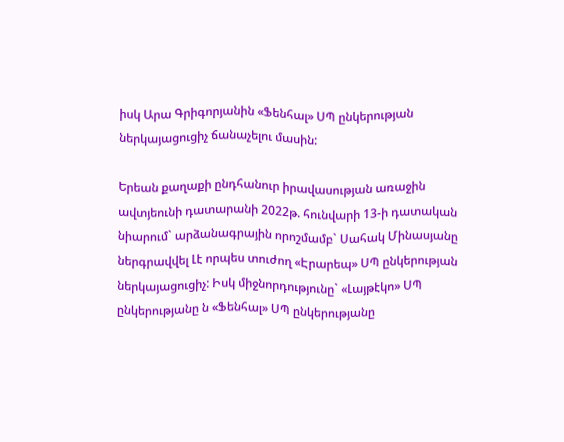իսկ Արա Գրիգորյանին «Ֆենհալ» ՍՊ ընկերության ներկայացուցիչ ճանաչելու մասին:

Երեան քաղաքի ընդհանուր իրավասության առաջին ավտյեունի դատարանի 2022թ. հունվարի 13-ի դատական նիարում` արձանագրային որոշմամբ` Սահակ Մինասյանը ներգրավվել Լէ որպես տուժող «Էրարեպ» ՍՊ ընկերության ներկայացուցիչ: Իսկ միջնորդությունը` «Լայթէկո» ՍՊ ընկերությանը ն «Ֆենհալ» ՍՊ ընկերությանը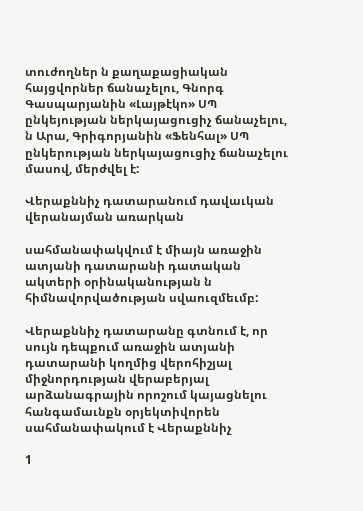տուժողներ ն քաղաքացիական հայցվորներ ճանաչելու, Գնորգ Գասպարյանին «Լայթէկո» ՍՊ ընկեյության ներկայացուցիչ ճանաչելու, ն Արա, Գրիգորյանին «Ֆենհալ» ՍՊ ընկերության ներկայացուցիչ ճանաչելու մասով, մերժվել է:

Վերաքննիչ դատարանում դավաւկան վերանայման առարկան

սահմանափակվում է միայն առաջին ատյանի դատարանի դատական ակտերի օրինականության ն հիմնավորվածության սվաուզմեւմբ:

Վերաքննիչ դատարանը գտնում է, որ սույն դեպքում առաջին ատյանի դատարանի կողմից վերոհիշյալ միջնորդության վերաբերյալ արձանագրային որոշում կայացնելու հանգամաւնքն օրյեկտիվորեն սահմանափակում է Վերաքննիչ

1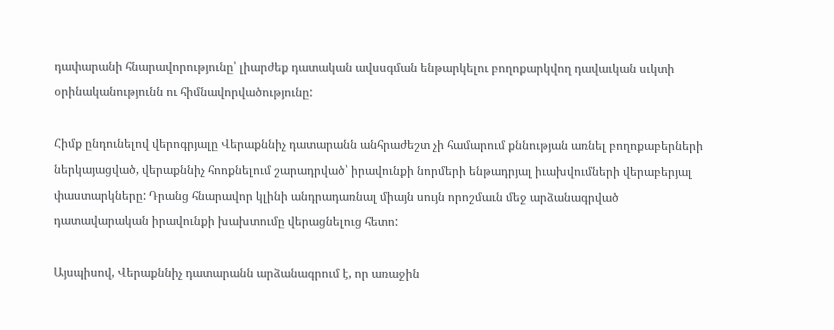դափարանի հնարավորությունը՝ լիարժեք դատական ավսսգման ենթարկելու բողոքարկվող դավաւկան սւկտի օրինականությունն ու հիմնավորվածությունը:

Հիմք ընդունելով վերոգրյալը Վերաքննիչ դատարանն անհրաժեշտ չի համարում քննության առնել բողոքաբերների ներկայացված, վերաքննիչ հոոքնելում շարադրված՝ իրավունքի նորմերի ենթադրյալ իւախվումների վերաբերյալ փաստարկները: Դրանց հնարավոր կլինի անդրադառնալ միայն սույն որոշմաւն մեջ արձանագրված դատավարական իրավունքի խախտումը վերացնելուց հետո:

Այսպիսով, Վերաքննիչ դատարանն արձանագրում է, որ առաջին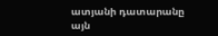ատյանի դատարանը այն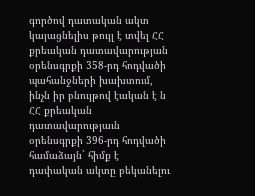գործով դատական ակտ կայացնելիս թույլ է տվել ՀՀ քրեական դատավարության օրենսգրքի 358-րդ հոդվածի պահանջների խախտում, ինչն իր բնույթով էական է ն ՀՀ քրեական դատավարությաւն օրենսգրքի 396-րդ հոդվածի համաձայն` հիմք է դափական ակտը բեկանելու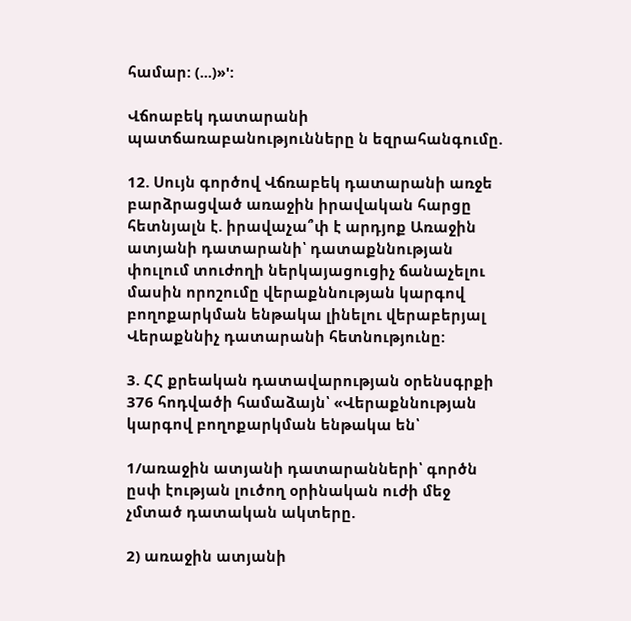համար: (...)»':

Վճոաբեկ դատարանի պատճառաբանությունները ն եզրահանգումը.

12. Սույն գործով Վճռաբեկ դատարանի առջե բարձրացված առաջին իրավական հարցը հետնյալն է. իրավաչա՞փ է արդյոք Առաջին ատյանի դատարանի՝ դատաքննության փուլում տուժողի ներկայացուցիչ ճանաչելու մասին որոշումը վերաքննության կարգով բողոքարկման ենթակա լինելու վերաբերյալ Վերաքննիչ դատարանի հետնությունը:

3. ՀՀ քրեական դատավարության օրենսգրքի 376 հոդվածի համաձայն՝ «Վերաքննության կարգով բողոքարկման ենթակա են՝

1/առաջին ատյանի դատարանների՝ գործն ըսփ էության լուծող օրինական ուժի մեջ չմտած դատական ակտերը.

2) առաջին ատյանի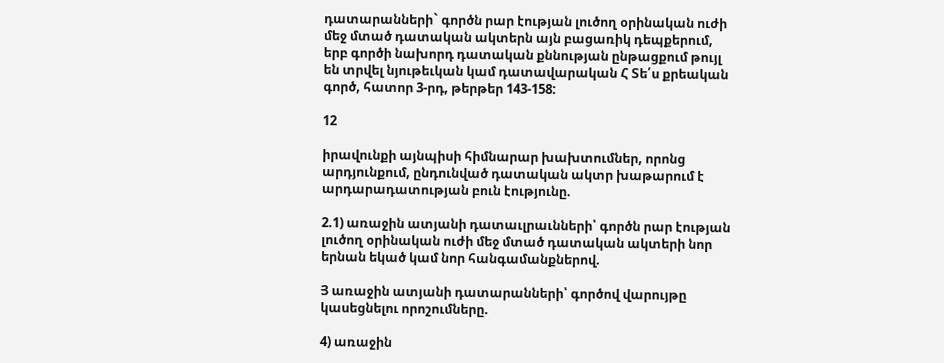դատարանների` գործն րար էության լուծող օրինական ուժի մեջ մտած դատական ակտերն այն բացառիկ դեպքերում, երբ գործի նախորդ դատական քննության ընթացքում թույլ են տրվել նյութեւկան կամ դատավարական Հ Տե՛ս քրեական գործ, հատոր 3-րդ, թերթեր 143-158:

12

իրավունքի այնպիսի հիմնարար խախտումներ, որոնց արդյունքում, ընդունված դատական ակտր խաթարում է արդարադատության բուն էությունը.

2.1) առաջին ատյանի դատաւլրաւնների՝ գործն րար էության լուծող օրինական ուժի մեջ մտած դատական ակտերի նոր երնան եկած կամ նոր հանգամանքներով.

Յ առաջին ատյանի դատարանների՝ գործով վարույթը կասեցնելու որոշումները.

4) առաջին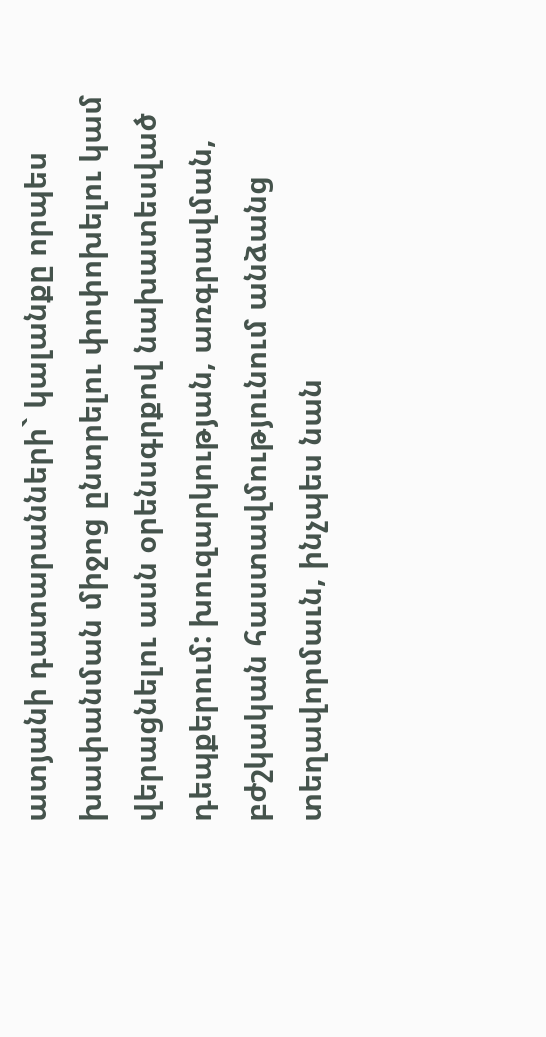ատյանի դատարանների` կալանքը որպես խափանման միջոց ընտրելու փոփոխելու կամ վերացնելու ասն օրենսգրքով նախատեսված դեպքերում: խուզարկության, առգրավման, բժշկական հաստավմությունում անձանց տեղավորմաւն, ինչպես նան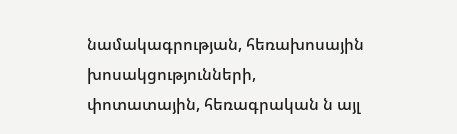նամակագրության, հեռախոսային խոսակցությունների, փոտատային, հեռագրական ն այլ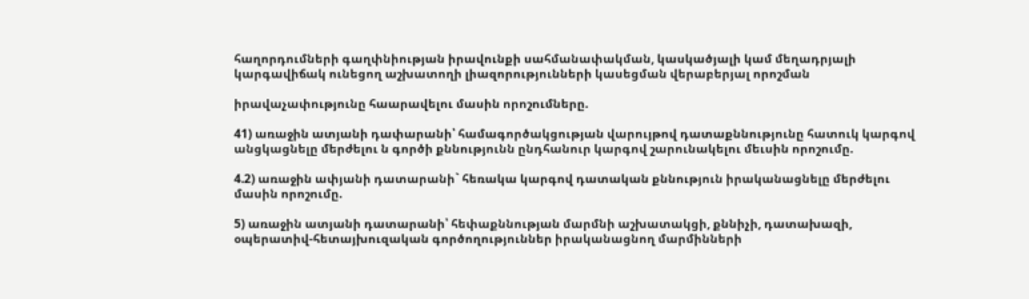հաղորդումների գաղփնիության իրավունքի սահմանափակման, կասկածյալի կամ մեղադրյալի կարգավիճակ ունեցող աշխատողի լիազորությունների կասեցման վերաբերյալ որոշման

իրավաչափությունը հաարավելու մասին որոշումները.

41) առաջին ատյանի դափարանի՝ համագործակցության վարույթով դատաքննությունը հատուկ կարգով անցկացնելը մերժելու ն գործի քննությունն ընդհանուր կարգով շարունակելու մեւսին որոշումը.

4.2) առաջին ափյանի դատարանի` հեռակա կարգով դատական քննություն իրականացնելը մերժելու մասին որոշումը.

5) առաջին ատյանի դատարանի՝ հեփաքննության մարմնի աշխատակցի, քննիչի, դատախազի, օպերատիվ-հետայխուզական գործողություններ իրականացնող մարմինների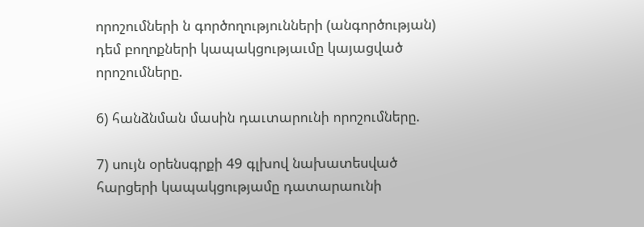որոշումների ն գործողությունների (անգործության) դեմ բողոքների կապակցությաւմը կայացված որոշումները.

6) հանձնման մասին դաւտարունի որոշումները.

7) սույն օրենսգրքի 49 գլխով նախատեսված հարցերի կապակցությամը դատարաունի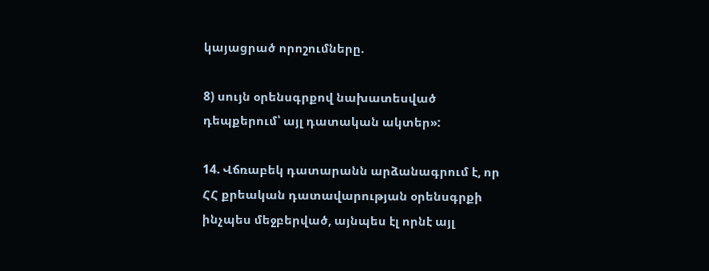կայացրած որոշումները.

8) սույն օրենսգրքով նախատեսված դեպքերում՝ այլ դատական ակտեր»:

14. Վճռաբեկ դատարանն արձանագրում է, որ ՀՀ քրեական դատավարության օրենսգրքի ինչպես մեջբերված, այնպես էլ որնէ այլ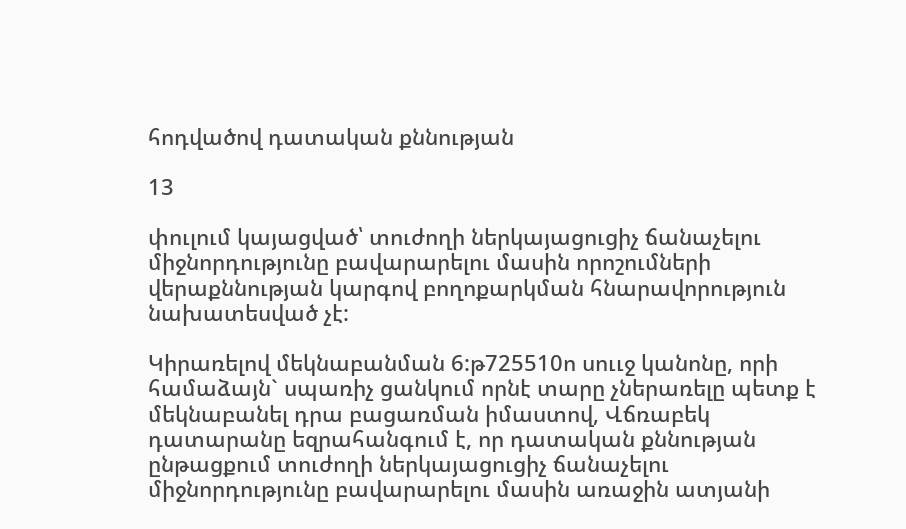հոդվածով դատական քննության

13

փուլում կայացված՝ տուժողի ներկայացուցիչ ճանաչելու միջնորդությունը բավարարելու մասին որոշումների վերաքննության կարգով բողոքարկման հնարավորություն նախատեսված չէ:

Կիրառելով մեկնաբանման 6:թ725510ո սոււջ կանոնը, որի համաձայն` սպառիչ ցանկում որնէ տարը չներառելը պետք է մեկնաբանել դրա բացառման իմաստով, Վճռաբեկ դատարանը եզրահանգում է, որ դատական քննության ընթացքում տուժողի ներկայացուցիչ ճանաչելու միջնորդությունը բավարարելու մասին առաջին ատյանի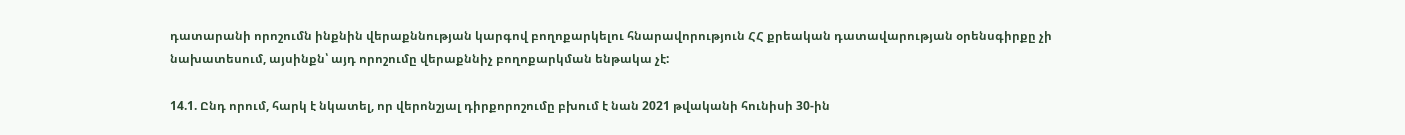դատարանի որոշումն ինքնին վերաքննության կարգով բողոքարկելու հնարավորություն ՀՀ քրեական դատավարության օրենսգիրքը չի նախատեսում, այսինքն՝ այդ որոշումը վերաքննիչ բողոքարկման ենթակա չէ:

14.1. Ընդ որում, հարկ է նկատել, որ վերոնշյալ դիրքորոշումը բխում է նան 2021 թվականի հունիսի 30-ին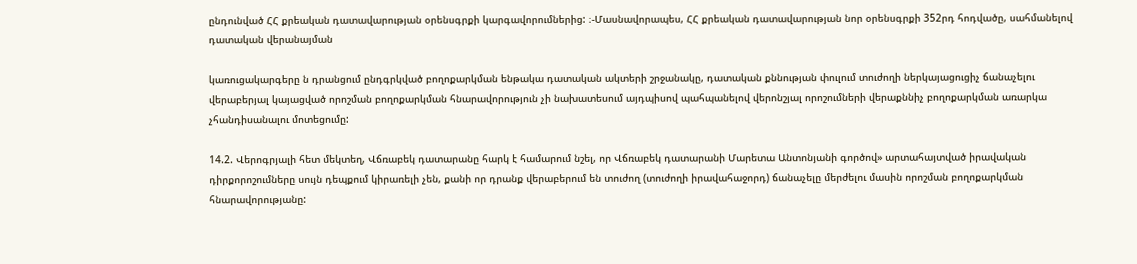ընդունված ՀՀ քրեական դատավարության օրենսգրքի կարգավորումներից: ։-Մասնավորապես, ՀՀ քրեական դատավարության նոր օրենսգրքի 352րդ հոդվածը, սահմանելով դատական վերանայման

կառուցակարգերը ն դրանցում ընդգրկված բողոքարկման ենթակա դատական ակտերի շրջանակը, դատական քննության փուլում տուժողի ներկայացուցիչ ճանաչելու վերաբերյալ կայացված որոշման բողոքարկման հնարավորություն չի նախատեսում այդպիսով պահպանելով վերոնշյալ որոշումների վերաքննիչ բողոքարկման առարկա չհանդիսանալու մոտեցումը:

14.2. Վերոգրյալի հետ մեկտեղ, Վճռաբեկ դատարանը հարկ է համարում նշել, որ Վճռաբեկ դատարանի Մարետա Անտոնյանի գործով» արտահայտված իրավական դիրքորոշումները սույն դեպքում կիրառելի չեն, քանի որ դրանք վերաբերում են տուժող (տուժողի իրավահաջորդ) ճանաչելը մերժելու մասին որոշման բողոքարկման հնարավորությանը: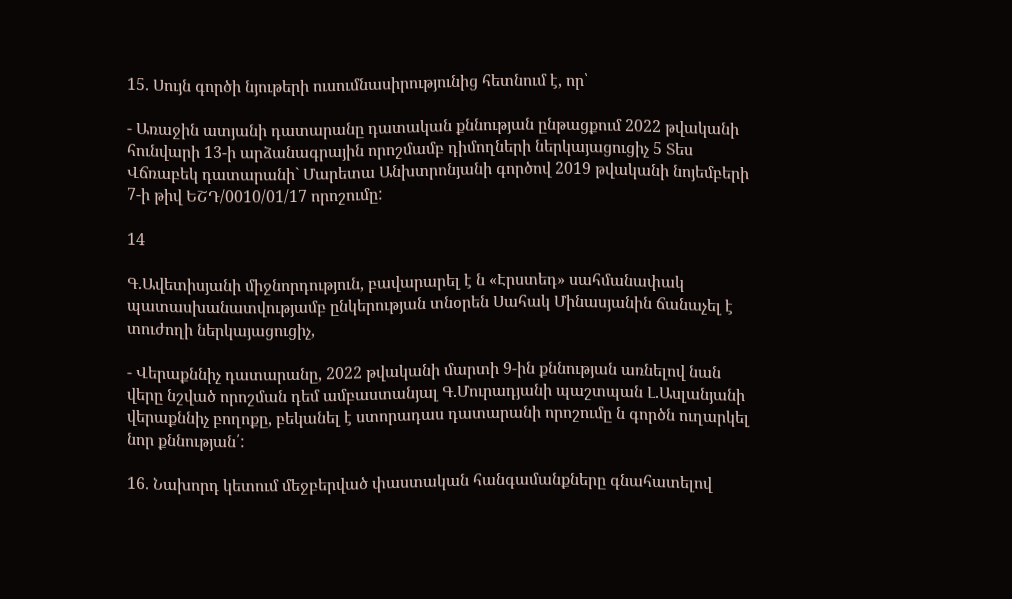15. Սույն գործի նյութերի ուսումնասիրությունից հետնում է, որ՝

- Առաջին ատյանի դատարանը դատական քննության ընթացքում 2022 թվականի հունվարի 13-ի արձանագրային որոշմամբ դիմողների ներկայացուցիչ 5 Տես Վճռաբեկ դատարանի` Մարետա Անխտրոնյանի գործով 2019 թվականի նոյեմբերի 7-ի թիվ ԵՇԴ/0010/01/17 որոշումը:

14

Գ.Ավետիսյանի միջնորդություն, բավարարել է ն «Էրստեդ» սահմանափակ պատասխանատվությամբ ընկերության տնօրեն Սահակ Մինասյանին ճանաչել է տուժողի ներկայացուցիչ,

- Վերաքննիչ դատարանը, 2022 թվականի մարտի 9-ին քննության առնելով նան վերը նշված որոշման դեմ ամբաստանյալ Գ.Մուրադյանի պաշտպան Լ.Ասլանյանի վերաքննիչ բողոքը, բեկանել է ստորադաս դատարանի որոշումը ն գործն ուղարկել նոր քննության՛:

16. Նախորդ կետում մեջբերված փաստական հանգամանքները գնահատելով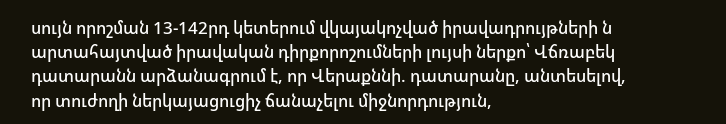սույն որոշման 13-142րդ կետերում վկայակոչված իրավադրույթների ն արտահայտված իրավական դիրքորոշումների լույսի ներքո՝ Վճռաբեկ դատարանն արձանագրում է, որ Վերաքննի. դատարանը, անտեսելով, որ տուժողի ներկայացուցիչ ճանաչելու միջնորդություն,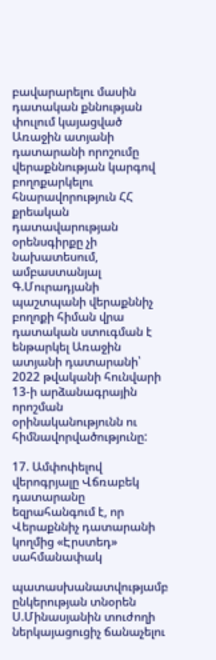բավարարելու մասին դատական քննության փուլում կայացված Առաջին ատյանի դատարանի որոշումը վերաքննության կարգով բողոքարկելու հնարավորություն ՀՀ քրեական դատավարության օրենսգիրքը չի նախատեսում, ամբաստանյալ Գ.Մուրադյանի պաշտպանի վերաքննիչ բողոքի հիման վրա դատական ստուգման է ենթարկել Առաջին ատյանի դատարանի՝ 2022 թվականի հունվարի 13-ի արձանագրային որոշման օրինականությունն ու հիմնավորվածությունը:

17. Ամփոփելով վերոգրյալը Վճռաբեկ դատարանը եզրահանգում է, որ Վերաքննիչ դատարանի կողմից «Էրստեդ» սահմանափակ

պատասխանատվությամբ ընկերության տնօրեն Ս.Մինասյանին տուժողի ներկայացուցիչ ճանաչելու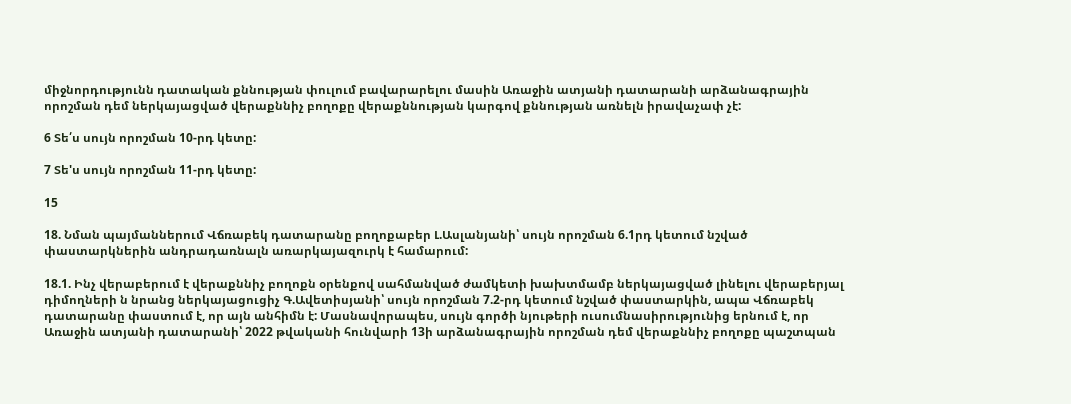միջնորդությունն դատական քննության փուլում բավարարելու մասին Առաջին ատյանի դատարանի արձանագրային որոշման դեմ ներկայացված վերաքննիչ բողոքը վերաքննության կարգով քննության առնելն իրավաչափ չէ:

6 Տե՛ս սույն որոշման 10-րդ կետը:

7 Տե'ս սույն որոշման 11-րդ կետը:

15

18. Նման պայմաններում Վճռաբեկ դատարանը բողոքաբեր Լ.Ասլանյանի՝ սույն որոշման 6.1րդ կետում նշված փաստարկներին անդրադառնալն առարկայազուրկ է համարում:

18.1. Ինչ վերաբերում է վերաքննիչ բողոքն օրենքով սահմանված ժամկետի խախտմամբ ներկայացված լինելու վերաբերյալ դիմողների ն նրանց ներկայացուցիչ Գ.Ավետիսյանի՝ սույն որոշման 7.2-րդ կետում նշված փաստարկին, ապա Վճռաբեկ դատարանը փաստում է, որ այն անհիմն է: Մասնավորապես, սույն գործի նյութերի ուսումնասիրությունից երնում է, որ Առաջին ատյանի դատարանի՝ 2022 թվականի հունվարի 13ի արձանագրային որոշման դեմ վերաքննիչ բողոքը պաշտպան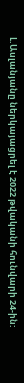Լ.Ասլանյանը ներկայացրել է 2022 թվականի հունվարի 24-ին: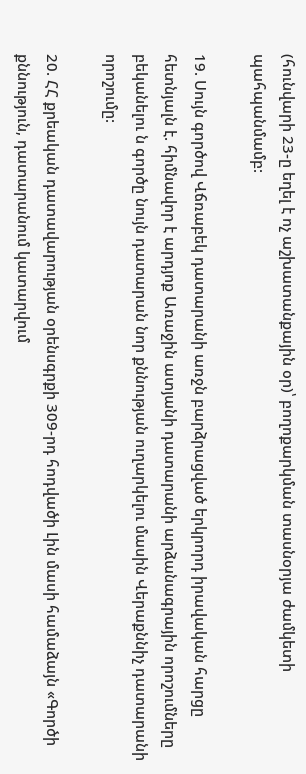(հունվարի 23-ը եղել է ոչ աշխատանքային օր)՝ բողոքարկման տասնօրյա ժամկետի պահպանմամբ:

19. Սույն գործով Վճռաբեկ դատարանի առջն բարձրացված երկրորդ իրավական հարցը հետնյալն է. հիմնավոր է արդյոք Առաջին ատյանի դատարանի արձանագրային որոշումները բեկանելու ն գործը նույն դատարան նոր քննության ուղարկելու մասին Վերաքննիչ դատարանի որոշումը:

20. ՀՀ քրեական դատավարության օրենսգրքի 309-րդ հոդվածի Լին մասի համաձայն «Գործի քննություն, դատարանում կատարվում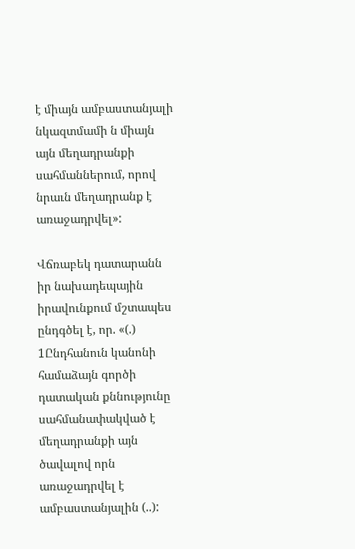է միայն ամբաստանյալի նկազտմամի ն միայն այն մեղադրանքի սահմաններում, որով նրաւն մեղադրանք է առաջադրվել»:

Վճռաբեկ դատարանն իր նախադեպային իրավունքում մշտապես ընդգծել է, որ. «(.) 1Ընդհանուն կանոնի համաձայն գործի դատական քննությունը սահմանափակված է մեղադրանքի այն ծավալով որն առաջադրվել է ամբաստանյալին (..):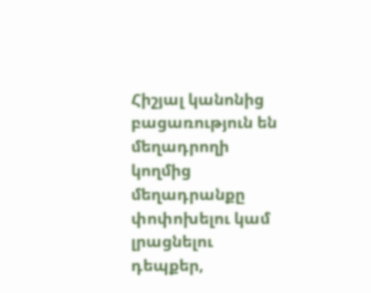Հիշյալ կանոնից բացառություն են մեղադրողի կողմից մեղադրանքը փոփոխելու կամ լրացնելու դեպքեր,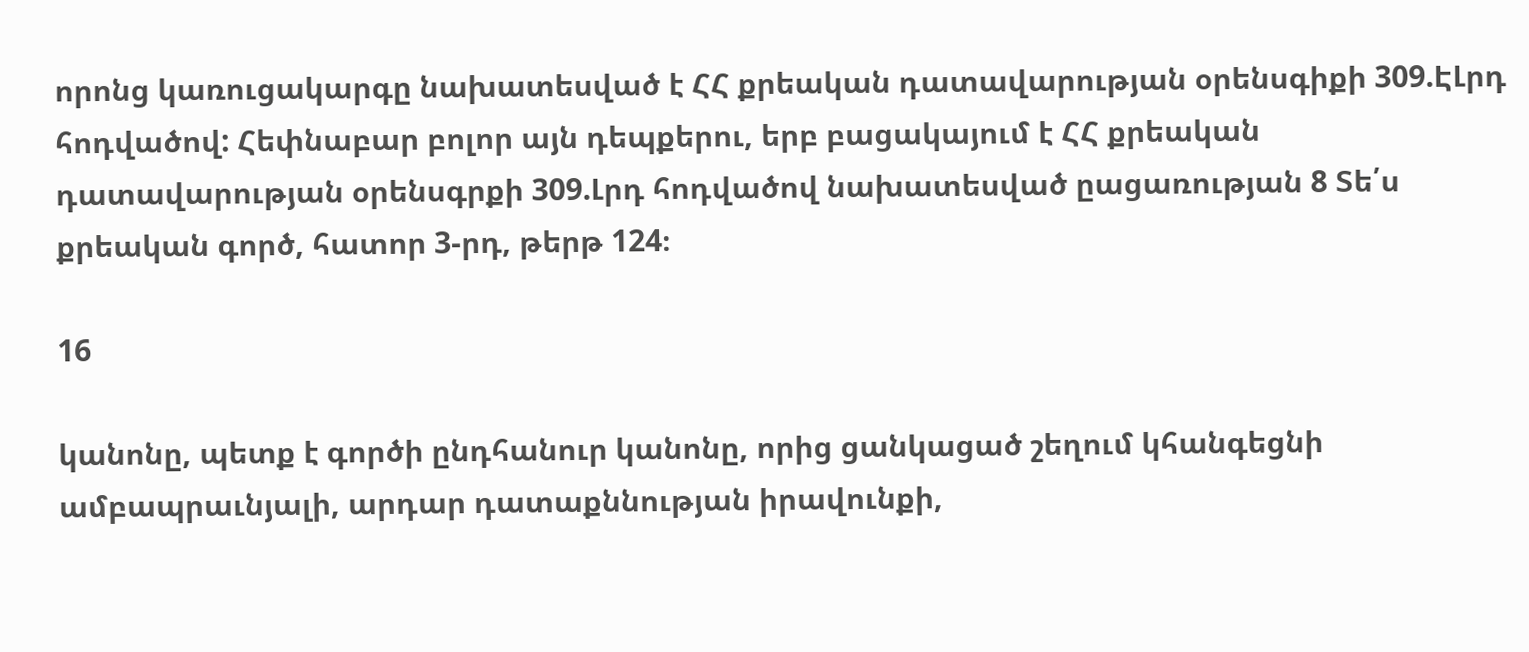որոնց կառուցակարգը նախատեսված է ՀՀ քրեական դատավարության օրենսգիքի 309.ԷԼրդ հոդվածով: Հեփնաբար բոլոր այն դեպքերու, երբ բացակայում է ՀՀ քրեական դատավարության օրենսգրքի 309.Լրդ հոդվածով նախատեսված ըացառության 8 Տե՛ս քրեական գործ, հատոր 3-րդ, թերթ 124։

16

կանոնը, պետք է գործի ընդհանուր կանոնը, որից ցանկացած շեղում կհանգեցնի ամբապրաւնյալի, արդար դատաքննության իրավունքի,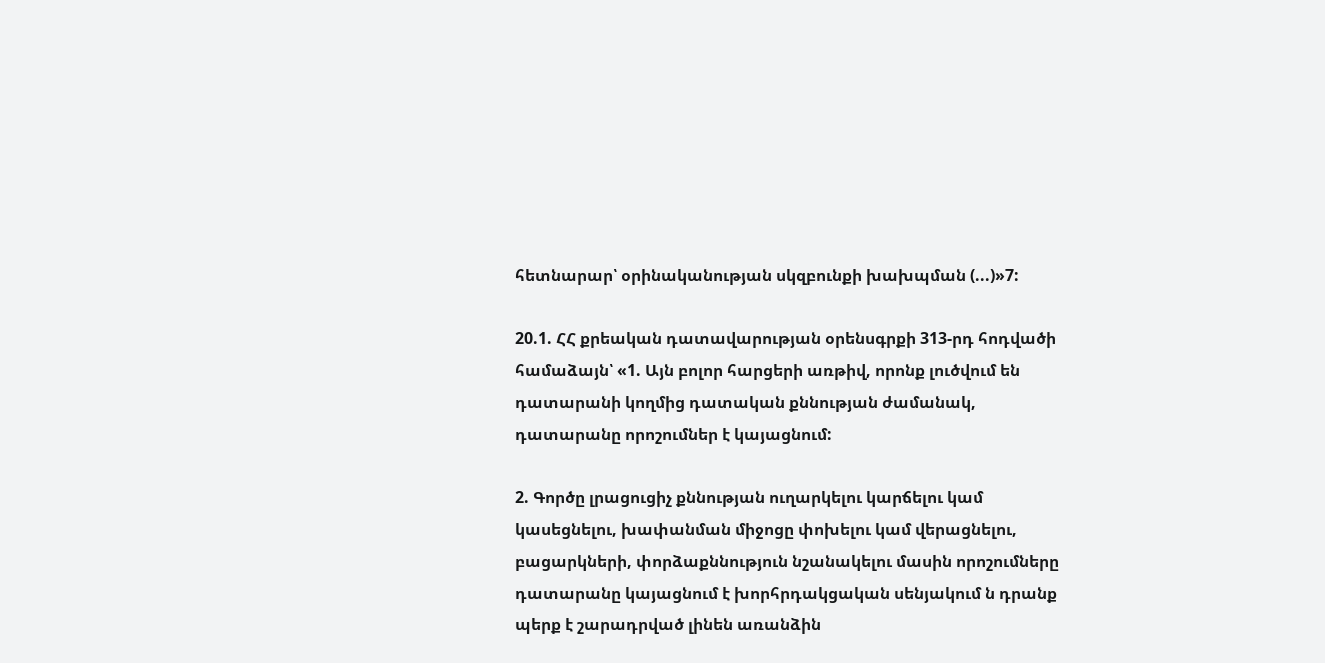հետնարար՝ օրինականության սկզբունքի խախպման (...)»7:

20.1. ՀՀ քրեական դատավարության օրենսգրքի 313-րդ հոդվածի համաձայն՝ «1. Այն բոլոր հարցերի առթիվ, որոնք լուծվում են դատարանի կողմից դատական քննության ժամանակ, դատարանը որոշումներ է կայացնում:

2. Գործը լրացուցիչ քննության ուղարկելու կարճելու կամ կասեցնելու, խափանման միջոցը փոխելու կամ վերացնելու, բացարկների, փորձաքննություն նշանակելու մասին որոշումները դատարանը կայացնում է խորհրդակցական սենյակում ն դրանք պերք է շարադրված լինեն առանձին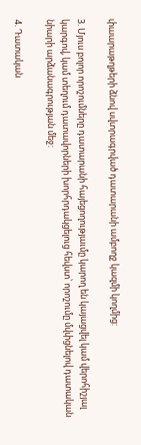փաարաթղթերի ձնով սվտրագրված դատարանի ամբողջ կազմի կողմից:

3. Մյուս բոլոր որոշումները դատարանի հայեցողությաւմը կարող են կայացվել կամ վերոհիշյալ կարգով, կամ տեղում դատավորների խորհրդակցելուց հեվստ՝ որոշումը մվփցնելով դատական նիարի արձանագրության մեջ:

4. Դատական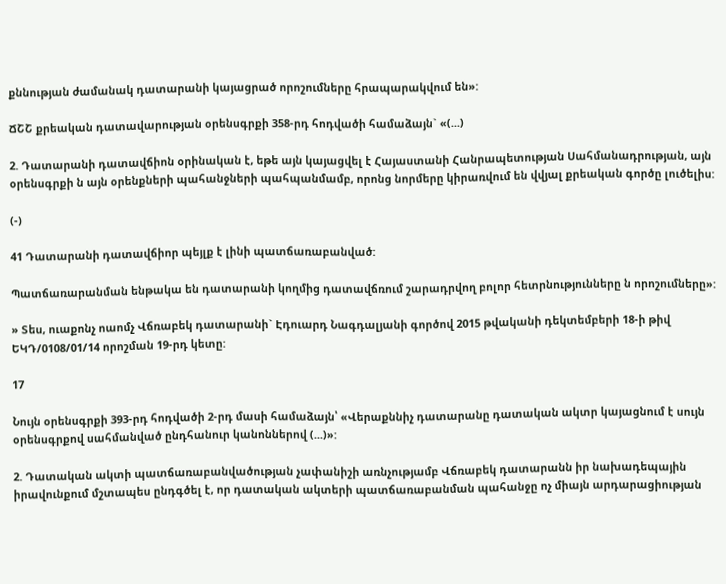քննության ժամանակ դատարանի կայացրած որոշումները հրապարակվում են»:

ՃՇՇ քրեական դատավարության օրենսգրքի 358-րդ հոդվածի համաձայն` «(...)

2. Դատարանի դատավճիոն օրինական է, եթե այն կայացվել է Հայաստանի Հանրապետության Սահմանադրության, այն օրենսգրքի ն այն օրենքների պահանջների պահպանմամբ, որոնց նորմերը կիրառվում են վվյալ քրեական գործը լուծելիս:

(-)

41 Դատարանի դատավճիոր պեյլք է լինի պատճառաբանված:

Պատճառարանման ենթակա են դատարանի կողմից դատավճռում շարադրվող բոլոր հետրնությունները ն որոշումները»:

» Տես, ուաքոնչ ոաոմչ Վճռաբեկ դատարանի` Էդուարդ Նագդալյանի գործով 2015 թվականի դեկտեմբերի 18-ի թիվ ԵԿԴ/0108/01/14 որոշման 19-րդ կետը:

17

Նույն օրենսգրքի 393-րդ հոդվածի 2-րդ մասի համաձայն՝ «Վերաքննիչ դատարանը դատական ակտր կայացնում է սույն օրենսգրքով սահմանված ընդհանուր կանոններով (...)»:

2. Դատական ակտի պատճառաբանվածության չափանիշի առնչությամբ Վճռաբեկ դատարանն իր նախադեպային իրավունքում մշտապես ընդգծել է, որ դատական ակտերի պատճառաբանման պահանջը ոչ միայն արդարացիության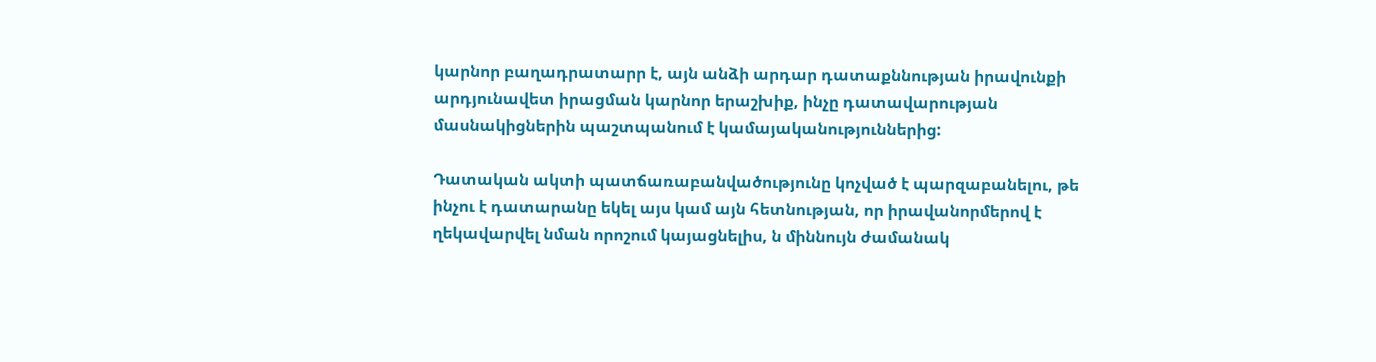կարնոր բաղադրատարր է, այն անձի արդար դատաքննության իրավունքի արդյունավետ իրացման կարնոր երաշխիք, ինչը դատավարության մասնակիցներին պաշտպանում է կամայականություններից:

Դատական ակտի պատճառաբանվածությունը կոչված է պարզաբանելու, թե ինչու է դատարանը եկել այս կամ այն հետնության, որ իրավանորմերով է ղեկավարվել նման որոշում կայացնելիս, ն միննույն ժամանակ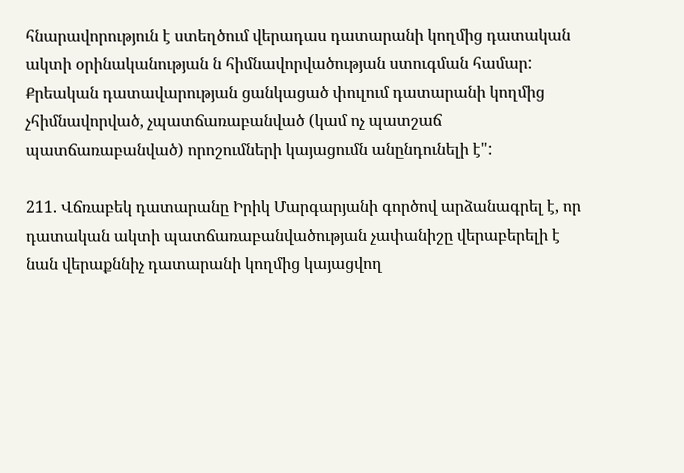հնարավորություն է ստեղծում վերադաս դատարանի կողմից դատական ակտի օրինականության ն հիմնավորվածության ստուգման համար: Քրեական դատավարության ցանկացած փուլում դատարանի կողմից չհիմնավորված, չպատճառաբանված (կամ ոչ պատշաճ պատճառաբանված) որոշումների կայացումն անընդունելի է":

211. Վճռաբեկ դատարանը Իրիկ Մարգարյանի գործով արձանագրել է, որ դատական ակտի պատճառաբանվածության չափանիշը վերաբերելի է նան վերաքննիչ դատարանի կողմից կայացվող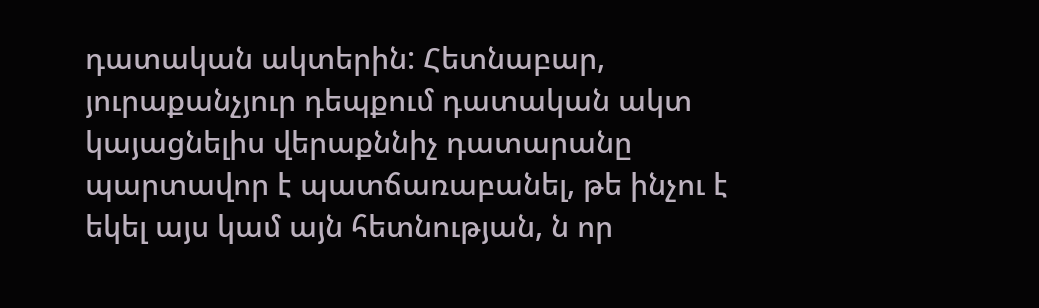դատական ակտերին: Հետնաբար, յուրաքանչյուր դեպքում դատական ակտ կայացնելիս վերաքննիչ դատարանը պարտավոր է պատճառաբանել, թե ինչու է եկել այս կամ այն հետնության, ն որ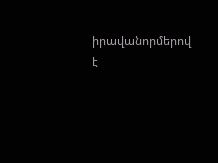իրավանորմերով է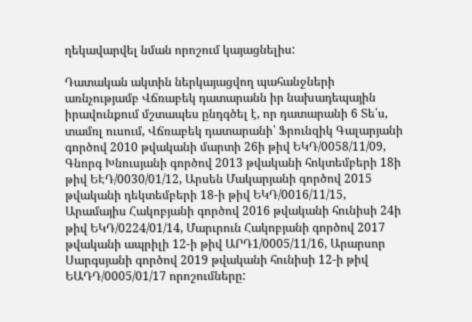ղեկավարվել նման որոշում կայացնելիս:

Դատական ակտին ներկայացվող պահանջների առնչությամբ Վճռաբեկ դատարանն իր նախադեպային իրավունքում մշտապես ընդգծել է, որ դատարանի 6 Տե՛ս, տամռլ ուսում, Վճռաբեկ դատարանի՝ Ֆրունզիկ Գալարյանի գործով 2010 թվականի մարտի 26ի թիվ ԵԿԴ/0058/11/09, Գնորգ Խնուսյանի գործով 2013 թվականի հոկտեմբերի 18ի թիվ ԵԷԴ/0030/01/12, Արսեն Մակարյանի գործով 2015 թվականի դեկտեմբերի 18-ի թիվ ԵԿԴ/0016/11/15, Արամայիս Հակոբյանի գործով 2016 թվականի հունիսի 24ի թիվ ԵԿԴ/0224/01/14, Մարւրուն Հակոբյանի գործով 2017 թվականի ապրիլի 12-ի թիվ ԱՐԴ1/0005/11/16, Արարսոր Սարգսյանի գործով 2019 թվականի հունիսի 12-ի թիվ ԵԱԴԴ/0005/01/17 որոշումները: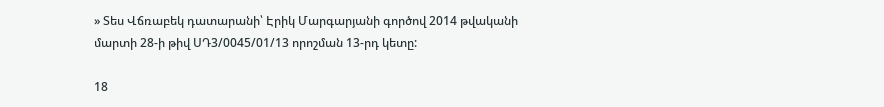» Տես Վճռաբեկ դատարանի՝ Էրիկ Մարգարյանի գործով 2014 թվականի մարտի 28-ի թիվ ՍԴ3/0045/01/13 որոշման 13-րդ կետը:

18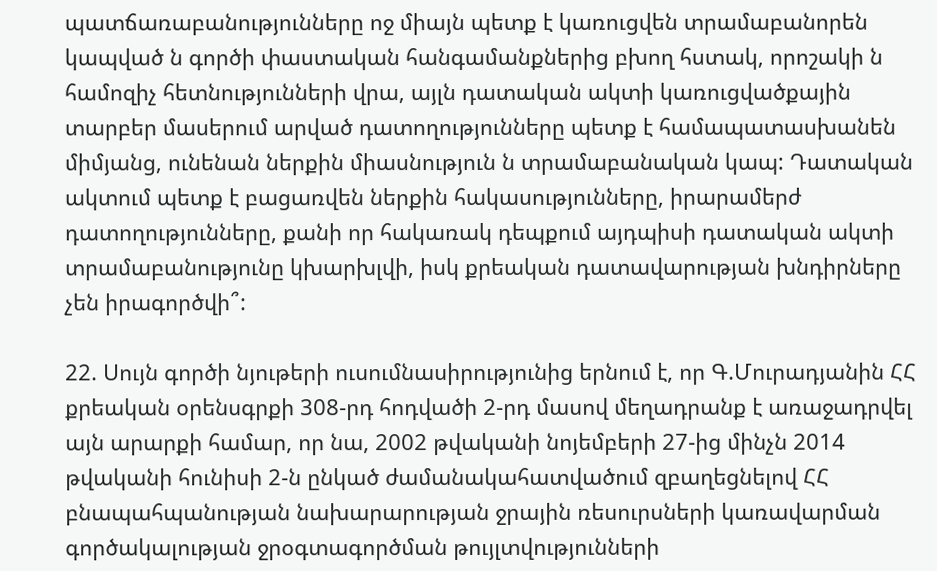պատճառաբանությունները ոջ միայն պետք է կառուցվեն տրամաբանորեն կապված ն գործի փաստական հանգամանքներից բխող հստակ, որոշակի ն համոզիչ հետնությունների վրա, այլն դատական ակտի կառուցվածքային տարբեր մասերում արված դատողությունները պետք է համապատասխանեն միմյանց, ունենան ներքին միասնություն ն տրամաբանական կապ: Դատական ակտում պետք է բացառվեն ներքին հակասությունները, իրարամերժ դատողությունները, քանի որ հակառակ դեպքում այդպիսի դատական ակտի տրամաբանությունը կխարխլվի, իսկ քրեական դատավարության խնդիրները չեն իրագործվի՞:

22. Սույն գործի նյութերի ուսումնասիրությունից երնում է, որ Գ.Մուրադյանին ՀՀ քրեական օրենսգրքի 308-րդ հոդվածի 2-րդ մասով մեղադրանք է առաջադրվել այն արարքի համար, որ նա, 2002 թվականի նոյեմբերի 27-ից մինչն 2014 թվականի հունիսի 2-ն ընկած ժամանակահատվածում զբաղեցնելով ՀՀ բնապահպանության նախարարության ջրային ռեսուրսների կառավարման գործակալության ջրօգտագործման թույլտվությունների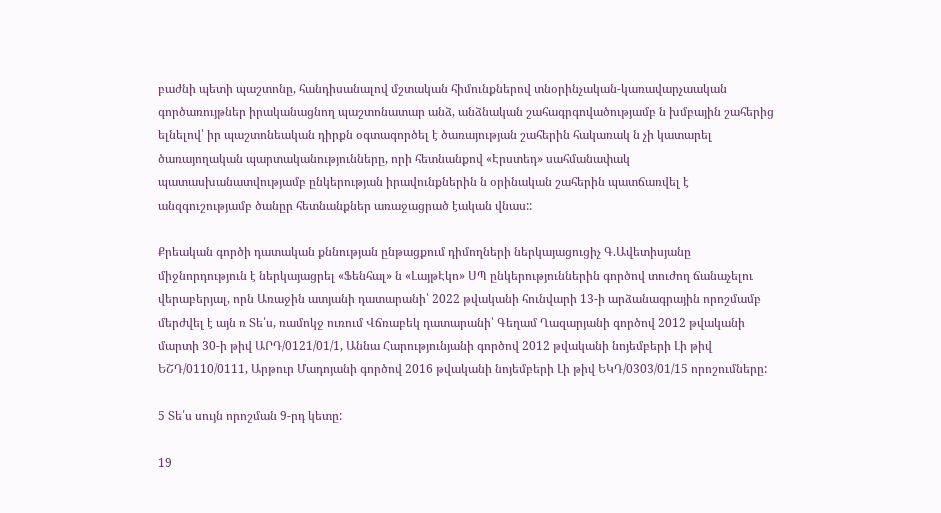բաժնի պետի պաշտոնը, հանդիսանալով մշտական հիմունքներով տնօրինչական-կառավարչաական գործառույթներ իրականացնող պաշտոնատար անձ, անձնական շահագրգովածությամբ ն խմբային շահերից ելնելով՝ իր պաշտոնեական դիրքն օգտագործել է ծառայության շահերին հակառակ ն չի կատարել ծառայողական պարտականությունները, որի հետնանքով «Էրստեդ» սահմանափակ պատասխանատվությամբ ընկերության իրավունքներին ն օրինական շահերին պատճառվել է անզգուշությամբ ծանըր հետնանքներ առաջացրած էական վնաս::

Քրեական գործի դատական քննության ընթացքում դիմողների ներկայացուցիչ Գ.Ավետիսյանը միջնորդություն է ներկայացրել «Ֆենհալ» ն «ԼայթԷկո» ՍՊ ընկերություններին գործով տուժող ճանաչելու վերաբերյալ, որն Առաջին ատյանի դատարանի՝ 2022 թվականի հունվարի 13-ի արձանագրային որոշմամբ մերժվել է այն ռ Տե՛ս, ռամոկջ ուռում Վճռաբեկ դատարանի՝ Գեղամ Ղազարյանի գործով 2012 թվականի մարտի 30-ի թիվ ԱՐԴ/0121/01/1, Աննա Հարությունյանի գործով 2012 թվականի նոյեմբերի Լի թիվ ԵՇԴ/0110/0111, Արթուր Մադոյանի գործով 2016 թվականի նոյեմբերի Լի թիվ ԵԿԴ/0303/01/15 որոշումները:

5 Տե՛ս սույն որոշման 9-րդ կետը:

19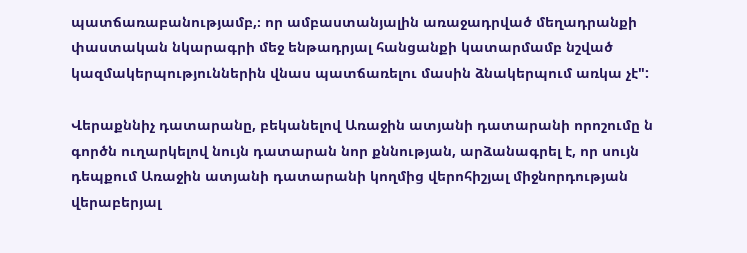պատճառաբանությամբ,։ որ ամբաստանյալին առաջադրված մեղադրանքի փաստական նկարագրի մեջ ենթադրյալ հանցանքի կատարմամբ նշված կազմակերպություններին վնաս պատճառելու մասին ձնակերպում առկա չէ":

Վերաքննիչ դատարանը, բեկանելով Առաջին ատյանի դատարանի որոշումը ն գործն ուղարկելով նույն դատարան նոր քննության, արձանագրել է, որ սույն դեպքում Առաջին ատյանի դատարանի կողմից վերոհիշյալ միջնորդության վերաբերյալ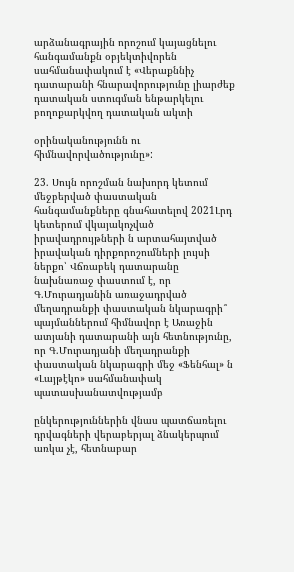արձանագրային որոշում կայացնելու հանգամանքն օբյեկտիվորեն սահմանափակում է «Վերաքննիչ դատարանի հնարավորությունը լիարժեք դատական ստուգման ենթարկելու բողոքարկվող դատական ակտի

օրինականությունն ու հիմնավորվածությունը»:

23. Սույն որոշման նախորդ կետում մեջբերված փաստական հանգամանքները գնահատելով 2021Լրդ կետերում վկայակոչված իրավադրույթների ն արտահայտված իրավական դիրքորոշումների լույսի ներքո՝ Վճռաբեկ դատարանը նախնառաջ փաստում է, որ Գ.Մուրադյանին առաջադրված մեղադրանքի փաստական նկարագրի՞ պայմաններում հիմնավոր է Առաջին ատյանի դատարանի այն հետնությունը, որ Գ.Մուրադյանի մեղադրանքի փաստական նկարագրի մեջ «Ֆենհալ» ն «Լայթէկո» սահմանափակ պատասխանատվությամբ

ընկերություններին վնաս պատճառելու դրվագների վերաբերյալ ձնակերպում առկա չէ, հետնաբար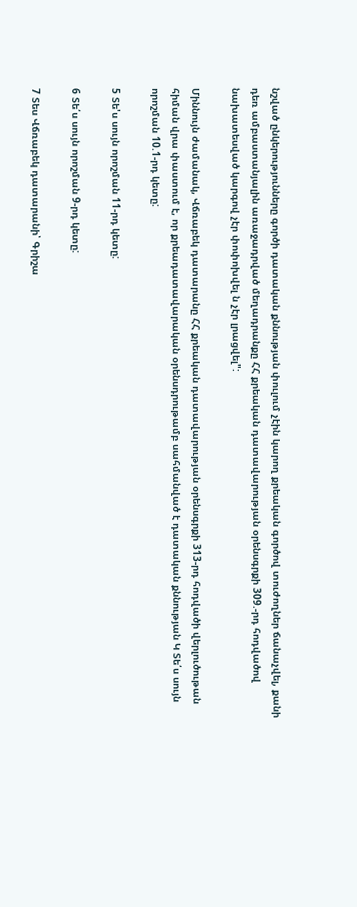նշված ընկերությունները գործի դատական քննության փուլում չէին կարող քրեական գործով տուժողներ ճանաչվել, քանի դեռ ամբաստանյալին առաջադրված մեղադրանքը ՀՀ քրեական դատավարության օրենսգրքի 309.-րդ հոդվածով նախատեսված կարգով չէր փոփոխվել ն չէր լրացվել":

Միննույն ժամանակ, Վճռաբեկ դատարանը ՀՀ քրեական դատավարության օրենսգրքի 313-րդ հոդվածի վերլուծութան հիման վրա փաստում է, որ քրեադատավարական օրենսդրութամբ սահմանված է դատական քննության Կ Տե՛ս սույն որոշման 10.1-րդ կետը:

5 Տե'ս սույն որոշման 11-րդ կետը:

6 Տե՛ս սույն որոշման 9-րդ կետը:

7 Տես Վճռաբեկ դատարանի՝ Գրիշա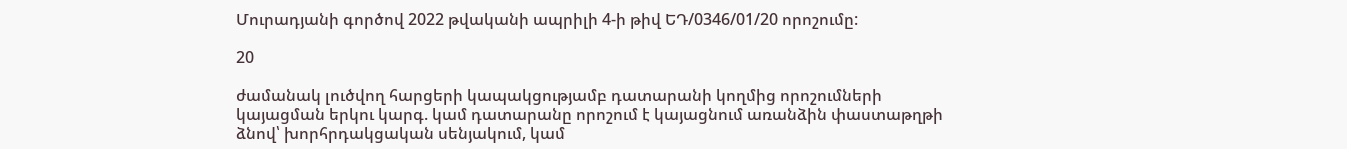Մուրադյանի գործով 2022 թվականի ապրիլի 4-ի թիվ ԵԴ/0346/01/20 որոշումը:

20

ժամանակ լուծվող հարցերի կապակցությամբ դատարանի կողմից որոշումների կայացման երկու կարգ. կամ դատարանը որոշում է կայացնում առանձին փաստաթղթի ձնով՝ խորհրդակցական սենյակում, կամ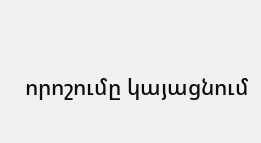որոշումը կայացնում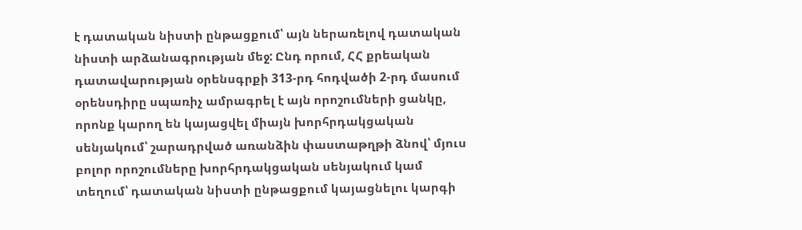է դատական նիստի ընթացքում՝ այն ներառելով դատական նիստի արձանագրության մեջ: Ընդ որում, ՀՀ քրեական դատավարության օրենսգրքի 313-րդ հոդվածի 2-րդ մասում օրենսդիրը սպառիչ ամրագրել է այն որոշումների ցանկը, որոնք կարող են կայացվել միայն խորհրդակցական սենյակում՝ շարադրված առանձին փաստաթղթի ձնով՝ մյուս բոլոր որոշումները խորհրդակցական սենյակում կամ տեղում՝ դատական նիստի ընթացքում կայացնելու կարգի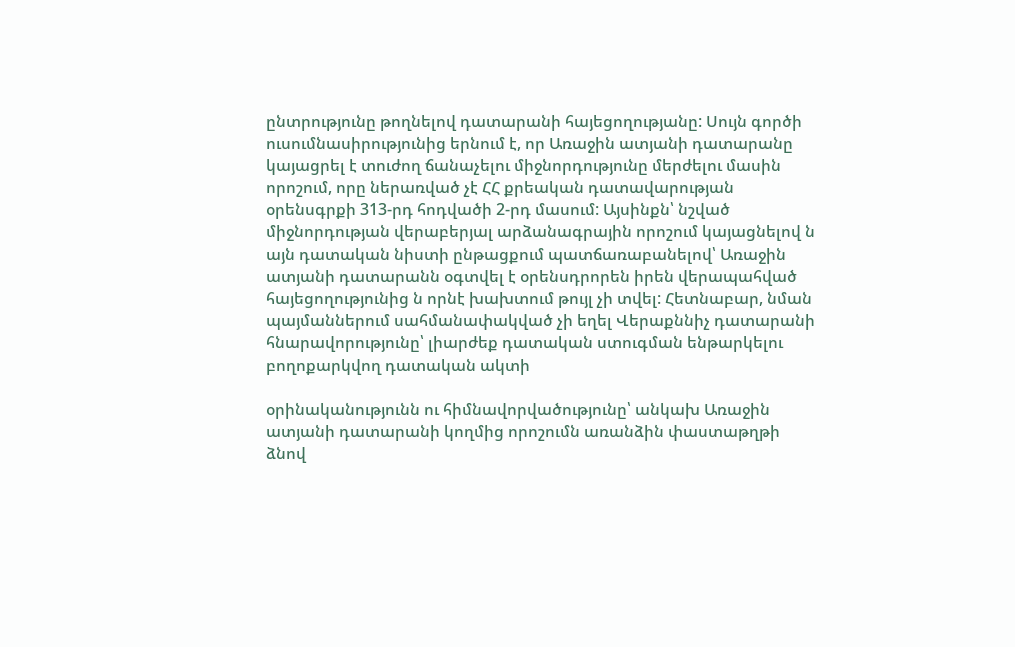ընտրությունը թողնելով դատարանի հայեցողությանը: Սույն գործի ուսումնասիրությունից երնում է, որ Առաջին ատյանի դատարանը կայացրել է տուժող ճանաչելու միջնորդությունը մերժելու մասին որոշում, որը ներառված չէ ՀՀ քրեական դատավարության օրենսգրքի 313-րդ հոդվածի 2-րդ մասում: Այսինքն՝ նշված միջնորդության վերաբերյալ արձանագրային որոշում կայացնելով ն այն դատական նիստի ընթացքում պատճառաբանելով՝ Առաջին ատյանի դատարանն օգտվել է օրենսդրորեն իրեն վերապահված հայեցողությունից ն որնէ խախտում թույլ չի տվել: Հետնաբար, նման պայմաններում սահմանափակված չի եղել Վերաքննիչ դատարանի հնարավորությունը՝ լիարժեք դատական ստուգման ենթարկելու բողոքարկվող դատական ակտի

օրինականությունն ու հիմնավորվածությունը՝ անկախ Առաջին ատյանի դատարանի կողմից որոշումն առանձին փաստաթղթի ձնով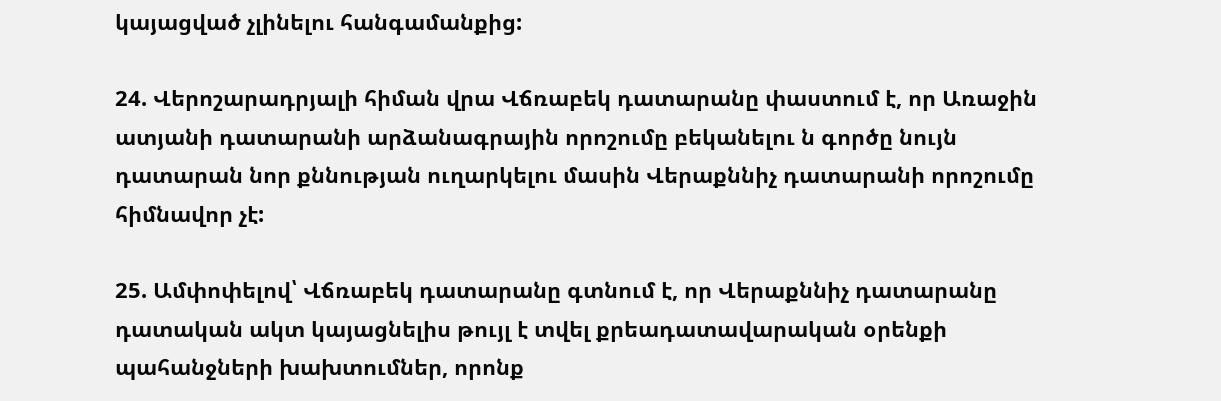կայացված չլինելու հանգամանքից:

24. Վերոշարադրյալի հիման վրա Վճռաբեկ դատարանը փաստում է, որ Առաջին ատյանի դատարանի արձանագրային որոշումը բեկանելու ն գործը նույն դատարան նոր քննության ուղարկելու մասին Վերաքննիչ դատարանի որոշումը հիմնավոր չէ:

25. Ամփոփելով՝ Վճռաբեկ դատարանը գտնում է, որ Վերաքննիչ դատարանը դատական ակտ կայացնելիս թույլ է տվել քրեադատավարական օրենքի պահանջների խախտումներ, որոնք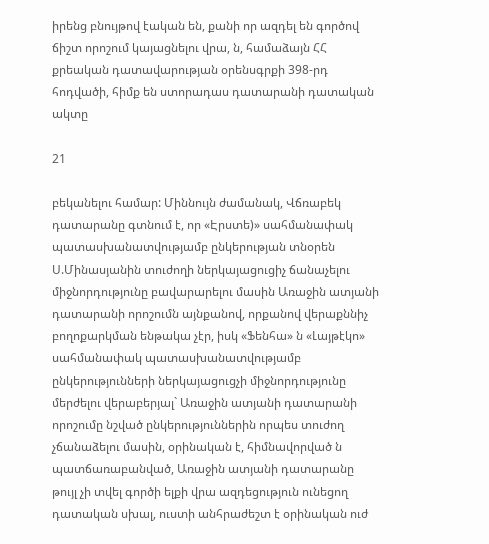իրենց բնույթով էական են, քանի որ ազդել են գործով ճիշտ որոշում կայացնելու վրա, ն, համաձայն ՀՀ քրեական դատավարության օրենսգրքի 398-րդ հոդվածի, հիմք են ստորադաս դատարանի դատական ակտը

21

բեկանելու համար: Միննույն ժամանակ, Վճռաբեկ դատարանը գտնում է, որ «Էրստե)» սահմանափակ պատասխանատվությամբ ընկերության տնօրեն Ս.Մինասյանին տուժողի ներկայացուցիչ ճանաչելու միջնորդությունը բավարարելու մասին Առաջին ատյանի դատարանի որոշումն այնքանով, որքանով վերաքննիչ բողոքարկման ենթակա չէր, իսկ «Ֆենհա» ն «Լայթէկո» սահմանափակ պատասխանատվությամբ ընկերությունների ներկայացուցչի միջնորդությունը մերժելու վերաբերյալ` Առաջին ատյանի դատարանի որոշումը նշված ընկերություններին որպես տուժող չճանաձելու մասին, օրինական է, հիմնավորված ն պատճառաբանված, Առաջին ատյանի դատարանը թույլ չի տվել գործի ելքի վրա ազդեցություն ունեցող դատական սխալ, ուստի անհրաժեշտ է օրինական ուժ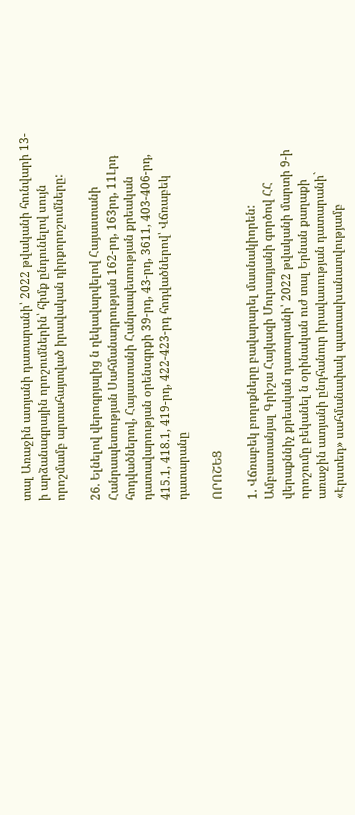տալ Առաջին ատյանի դատարանի՝ 2022 թվականի հունվարի 13-ի արձանագրային որոշումներին՝ հիմք ընդունելով սույն որոշմամբ արտահայտված իրավական դիրքորոշումները:

26. Ելնելով վերոգրյալից ն ղեկավարվելով Հայաստանի Հանրապետության Սահմանադրության 162-րդ, 163րդ, 11Լրդ հոդվածներով, Հայաստանի Հանրապետության քրեական դատավարության օրենսգրքի 39-րդ, 43-րդ, 3611, 403-406-րդ, 415.1, 418.1, 419-րդ, 422-423-րդ հոդվածներով՝ Վճռաբեկ դատարանը

ՈՐՈՇԵՑ

1. Վճռաբեկ բողոքները բավարարել մասնակիորեն: Ամբաստանյալ Գրիշա Հայկազի Մուրադյանի գործով ՀՀ վերաքննիչ քրեական դատարանի՝ 2022 թվականի մարտի 9-ի որոշումը բեկանել ն օրինական ուժ տալ Երնան քաղաքի առաջին ատյանի ընդհանուր իրավասության դատարանի` «Էրստեդ» սահմանափակ պատասխանատվությամբ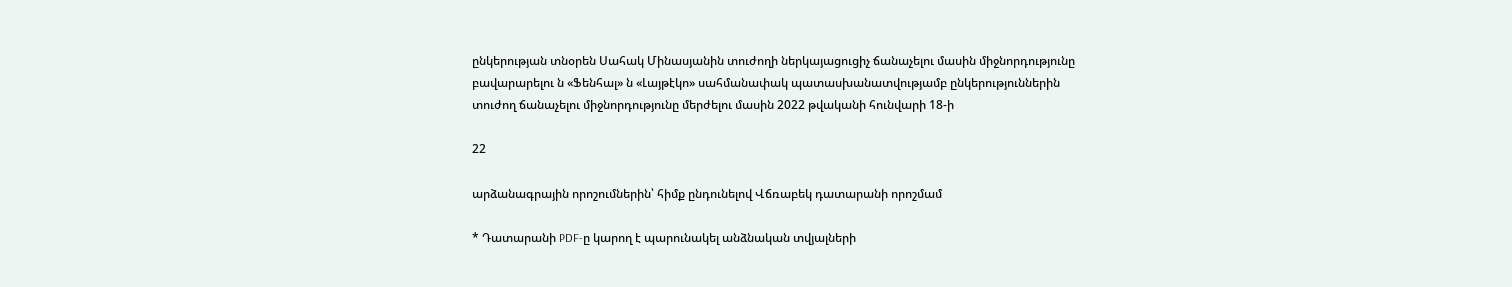ընկերության տնօրեն Սահակ Մինասյանին տուժողի ներկայացուցիչ ճանաչելու մասին միջնորդությունը բավարարելու ն «Ֆենհալ» ն «Լայթէկո» սահմանափակ պատասխանատվությամբ ընկերություններին տուժող ճանաչելու միջնորդությունը մերժելու մասին 2022 թվականի հունվարի 18-ի

22

արձանագրային որոշումներին՝ հիմք ընդունելով Վճռաբեկ դատարանի որոշմամ

* Դատարանի PDF-ը կարող է պարունակել անձնական տվյալների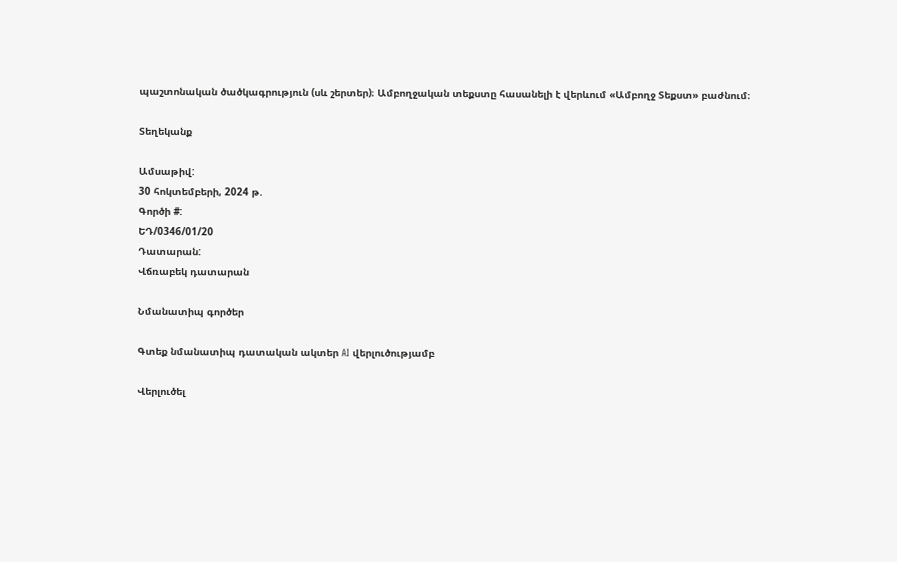պաշտոնական ծածկագրություն (սև շերտեր)։ Ամբողջական տեքստը հասանելի է վերևում «Ամբողջ Տեքստ» բաժնում։

Տեղեկանք

Ամսաթիվ:
30 հոկտեմբերի, 2024 թ.
Գործի #:
ԵԴ/0346/01/20
Դատարան:
Վճռաբեկ դատարան

Նմանատիպ գործեր

Գտեք նմանատիպ դատական ակտեր AI վերլուծությամբ

Վերլուծել